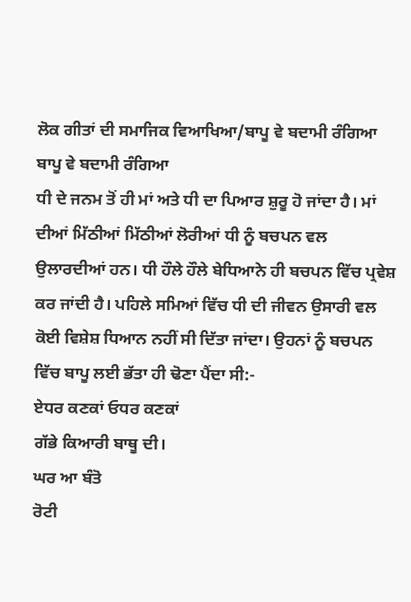ਲੋਕ ਗੀਤਾਂ ਦੀ ਸਮਾਜਿਕ ਵਿਆਖਿਆ/ਬਾਪੂ ਵੇ ਬਦਾਮੀ ਰੰਗਿਆ
ਬਾਪੂ ਵੇ ਬਦਾਮੀ ਰੰਗਿਆ
ਧੀ ਦੇ ਜਨਮ ਤੋਂ ਹੀ ਮਾਂ ਅਤੇ ਧੀ ਦਾ ਪਿਆਰ ਸ਼ੁਰੂ ਹੋ ਜਾਂਦਾ ਹੈ। ਮਾਂ ਦੀਆਂ ਮਿੱਠੀਆਂ ਮਿੱਠੀਆਂ ਲੋਰੀਆਂ ਧੀ ਨੂੰ ਬਚਪਨ ਵਲ ਉਲਾਰਦੀਆਂ ਹਨ। ਧੀ ਹੌਲੇ ਹੌਲੇ ਬੇਧਿਆਨੇ ਹੀ ਬਚਪਨ ਵਿੱਚ ਪ੍ਰਵੇਸ਼ ਕਰ ਜਾਂਦੀ ਹੈ। ਪਹਿਲੇ ਸਮਿਆਂ ਵਿੱਚ ਧੀ ਦੀ ਜੀਵਨ ਉਸਾਰੀ ਵਲ ਕੋਈ ਵਿਸ਼ੇਸ਼ ਧਿਆਨ ਨਹੀਂ ਸੀ ਦਿੱਤਾ ਜਾਂਦਾ। ਉਹਨਾਂ ਨੂੰ ਬਚਪਨ ਵਿੱਚ ਬਾਪੂ ਲਈ ਭੱਤਾ ਹੀ ਢੋਣਾ ਪੈਂਦਾ ਸੀ:-
ਏਧਰ ਕਣਕਾਂ ਓਧਰ ਕਣਕਾਂ
ਗੱਭੇ ਕਿਆਰੀ ਬਾਥੂ ਦੀ।
ਘਰ ਆ ਬੰਤੋ
ਰੋਟੀ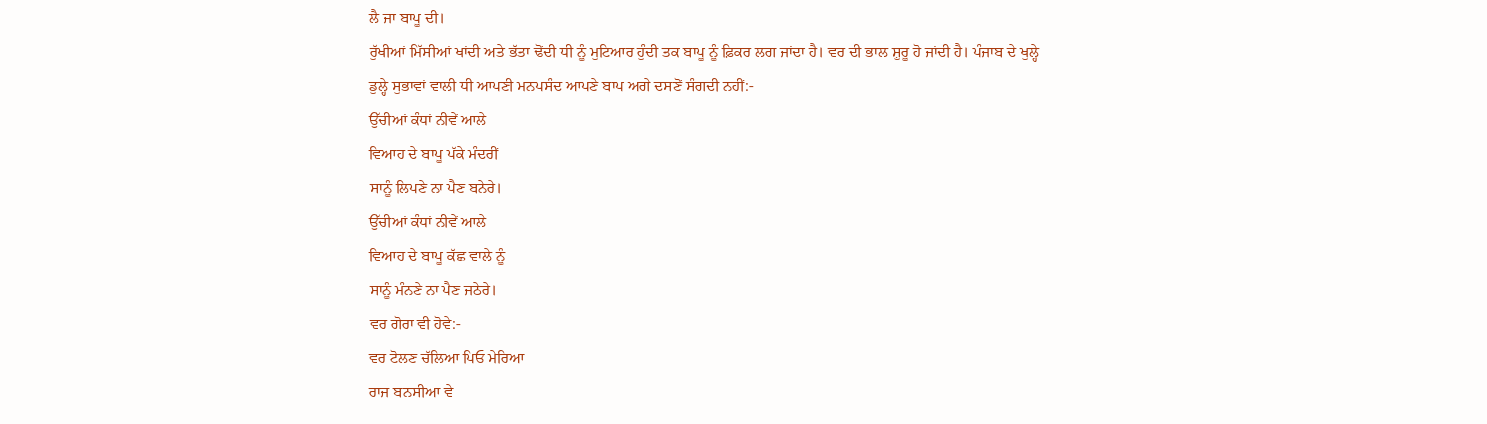ਲੈ ਜਾ ਬਾਪੂ ਦੀ।
ਰੁੱਖੀਆਂ ਮਿੱਸੀਆਂ ਖਾਂਦੀ ਅਤੇ ਭੱਤਾ ਢੋਂਦੀ ਧੀ ਨੂੰ ਮੁਟਿਆਰ ਹੁੰਦੀ ਤਕ ਬਾਪੂ ਨੂੰ ਫ਼ਿਕਰ ਲਗ ਜਾਂਦਾ ਹੈ। ਵਰ ਦੀ ਭਾਲ ਸ਼ੁਰੂ ਹੋ ਜਾਂਦੀ ਹੈ। ਪੰਜਾਬ ਦੇ ਖੁਲ੍ਹੇ ਡੁਲ੍ਹੇ ਸੁਭਾਵਾਂ ਵਾਲੀ ਧੀ ਆਪਣੀ ਮਨਪਸੰਦ ਆਪਣੇ ਬਾਪ ਅਗੇ ਦਸਣੋਂ ਸੰਗਦੀ ਨਹੀਂ:-
ਉੱਚੀਆਂ ਕੰਧਾਂ ਨੀਵੇਂ ਆਲੇ
ਵਿਆਹ ਦੇ ਬਾਪੂ ਪੱਕੇ ਮੰਦਰੀਂ
ਸਾਨੂੰ ਲਿਪਣੇ ਨਾ ਪੈਣ ਬਨੇਰੇ।
ਉੱਚੀਆਂ ਕੰਧਾਂ ਨੀਵੇਂ ਆਲੇ
ਵਿਆਹ ਦੇ ਬਾਪੂ ਕੱਛ ਵਾਲੇ ਨੂੰ
ਸਾਨੂੰ ਮੰਨਣੇ ਨਾ ਪੈਣ ਜਠੇਰੇ।
ਵਰ ਗੋਰਾ ਵੀ ਹੋਵੇ:-
ਵਰ ਟੋਲਣ ਚੱਲਿਆ ਪਿਓ ਮੇਰਿਆ
ਰਾਜ ਬਨਸੀਆ ਵੇ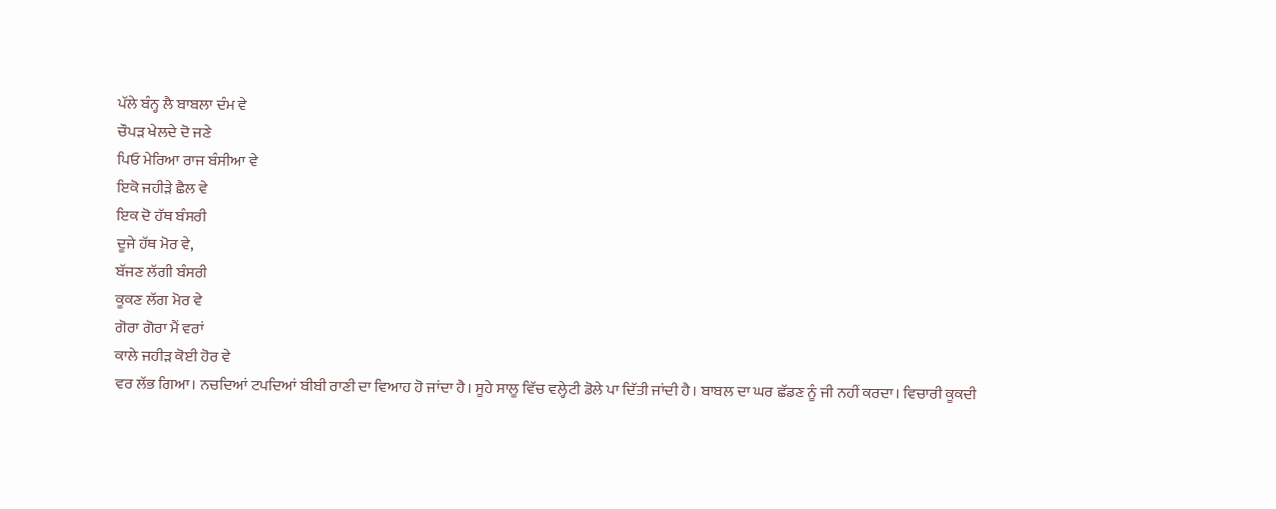ਪੱਲੇ ਬੰਨ੍ਹ ਲੈ ਬਾਬਲਾ ਦੰਮ ਵੇ
ਚੌਪੜ ਖੇਲਦੇ ਦੋ ਜਣੇ
ਪਿਓ ਮੇਰਿਆ ਰਾਜ ਬੰਸੀਆ ਵੇ
ਇਕੋ ਜਹੀੜੇ ਛੈਲ ਵੇ
ਇਕ ਦੋ ਹੱਥ ਬੰਸਰੀ
ਦੂਜੇ ਹੱਥ ਮੋਰ ਵੇ,
ਬੱਜਣ ਲੱਗੀ ਬੰਸਰੀ
ਕੂਕਣ ਲੱਗ ਮੋਰ ਵੇ
ਗੋਰਾ ਗੋਰਾ ਮੈਂ ਵਰਾਂ
ਕਾਲੇ ਜਹੀੜ ਕੋਈ ਹੋਰ ਵੇ
ਵਰ ਲੱਭ ਗਿਆ। ਨਚਦਿਆਂ ਟਪਦਿਆਂ ਬੀਬੀ ਰਾਣੀ ਦਾ ਵਿਆਹ ਹੋ ਜਾਂਦਾ ਹੈ। ਸੂਹੇ ਸਾਲੂ ਵਿੱਚ ਵਲ੍ਹੇਟੀ ਡੋਲੇ ਪਾ ਦਿੱਤੀ ਜਾਂਦੀ ਹੈ। ਬਾਬਲ ਦਾ ਘਰ ਛੱਡਣ ਨੂੰ ਜੀ ਨਹੀਂ ਕਰਦਾ। ਵਿਚਾਰੀ ਕੂਕਦੀ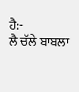ਹੈ:-
ਲੈ ਚੱਲੇ ਬਾਬਲਾ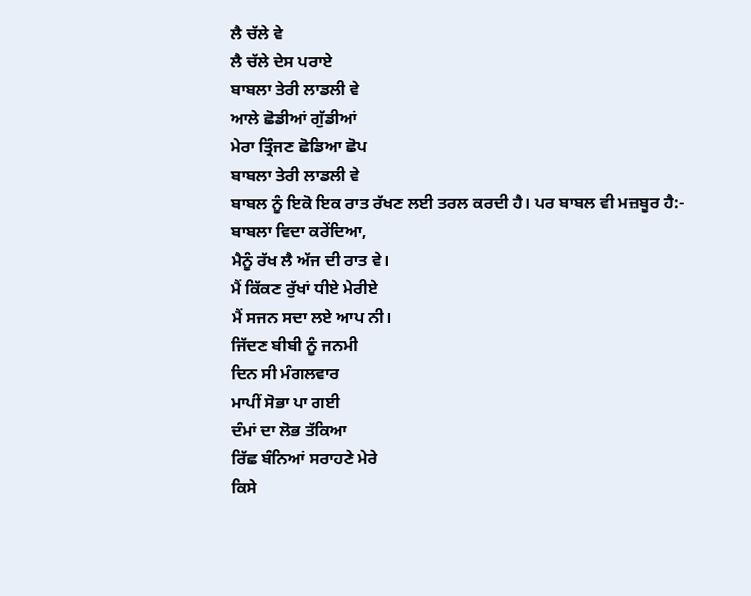ਲੈ ਚੱਲੇ ਵੇ
ਲੈ ਚੱਲੇ ਦੇਸ ਪਰਾਏ
ਬਾਬਲਾ ਤੇਰੀ ਲਾਡਲੀ ਵੇ
ਆਲੇ ਛੋਡੀਆਂ ਗੁੱਡੀਆਂ
ਮੇਰਾ ਤ੍ਰਿੰਜਣ ਛੋਡਿਆ ਛੋਪ
ਬਾਬਲਾ ਤੇਰੀ ਲਾਡਲੀ ਵੇ
ਬਾਬਲ ਨੂੰ ਇਕੋ ਇਕ ਰਾਤ ਰੱਖਣ ਲਈ ਤਰਲ ਕਰਦੀ ਹੈ। ਪਰ ਬਾਬਲ ਵੀ ਮਜ਼ਬੂਰ ਹੈ:-
ਬਾਬਲਾ ਵਿਦਾ ਕਰੇਂਦਿਆ,
ਮੈਨੂੰ ਰੱਖ ਲੈ ਅੱਜ ਦੀ ਰਾਤ ਵੇ।
ਮੈਂ ਕਿੱਕਣ ਰੁੱਖਾਂ ਧੀਏ ਮੇਰੀਏ
ਮੈਂ ਸਜਨ ਸਦਾ ਲਏ ਆਪ ਨੀ।
ਜਿੱਦਣ ਬੀਬੀ ਨੂੰ ਜਨਮੀ
ਦਿਨ ਸੀ ਮੰਗਲਵਾਰ
ਮਾਪੀਂ ਸੋਭਾ ਪਾ ਗਈ
ਦੰਮਾਂ ਦਾ ਲੋਭ ਤੱਕਿਆ
ਰਿੱਛ ਬੰਨਿਆਂ ਸਰਾਹਣੇ ਮੇਰੇ
ਕਿਸੇ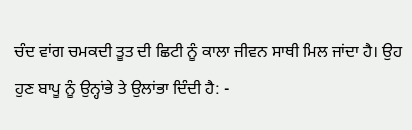ਚੰਦ ਵਾਂਗ ਚਮਕਦੀ ਤੂਤ ਦੀ ਛਿਟੀ ਨੂੰ ਕਾਲਾ ਜੀਵਨ ਸਾਥੀ ਮਿਲ ਜਾਂਦਾ ਹੈ। ਉਹ ਹੁਣ ਬਾਪੂ ਨੂੰ ਉਨ੍ਹਾਂਭੇ ਤੇ ਉਲਾਂਭਾ ਦਿੰਦੀ ਹੈ: -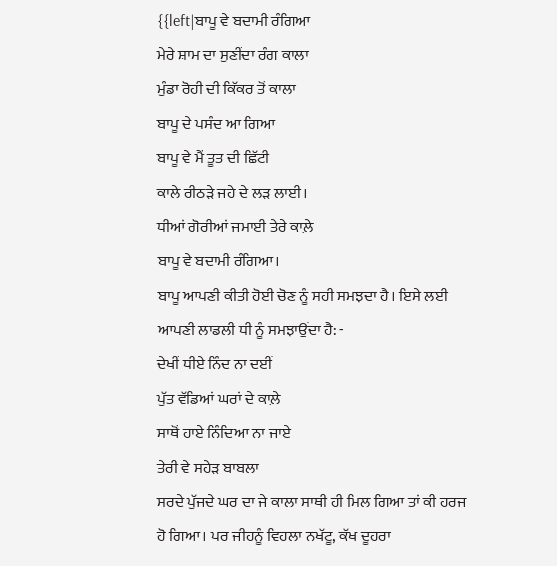{{left|ਬਾਪੂ ਵੇ ਬਦਾਮੀ ਰੰਗਿਆ
ਮੇਰੇ ਸ਼ਾਮ ਦਾ ਸੁਣੀਂਦਾ ਰੰਗ ਕਾਲਾ
ਮੁੰਡਾ ਰੋਹੀ ਦੀ ਕਿੱਕਰ ਤੋਂ ਕਾਲਾ
ਬਾਪੂ ਦੇ ਪਸੰਦ ਆ ਗਿਆ
ਬਾਪੂ ਵੇ ਮੈਂ ਤੂਤ ਦੀ ਛਿੱਟੀ
ਕਾਲੇ ਰੀਠੜੇ ਜਹੇ ਦੇ ਲੜ ਲਾਈ।
ਧੀਆਂ ਗੋਰੀਆਂ ਜਮਾਈ ਤੇਰੇ ਕਾਲ਼ੇ
ਬਾਪੂ ਵੇ ਬਦਾਮੀ ਰੰਗਿਆ।
ਬਾਪੂ ਆਪਣੀ ਕੀਤੀ ਹੋਈ ਚੋਣ ਨੂੰ ਸਹੀ ਸਮਝਦਾ ਹੈ। ਇਸੇ ਲਈ ਆਪਣੀ ਲਾਡਲੀ ਧੀ ਨੂੰ ਸਮਝਾਉਂਦਾ ਹੈ: -
ਦੇਖੀਂ ਧੀਏ ਨਿੰਦ ਨਾ ਦਈਂ
ਪੁੱਤ ਵੱਡਿਆਂ ਘਰਾਂ ਦੇ ਕਾਲ਼ੇ
ਸਾਥੋਂ ਹਾਏ ਨਿੰਦਿਆ ਨਾ ਜਾਏ
ਤੇਰੀ ਵੇ ਸਹੇੜ ਬਾਬਲਾ
ਸਰਦੇ ਪੁੱਜਦੇ ਘਰ ਦਾ ਜੇ ਕਾਲਾ ਸਾਥੀ ਹੀ ਮਿਲ ਗਿਆ ਤਾਂ ਕੀ ਹਰਜ ਹੋ ਗਿਆ। ਪਰ ਜੀਹਨੂੰ ਵਿਹਲਾ ਨਖੱਟੂ, ਕੱਖ ਦੂਹਰਾ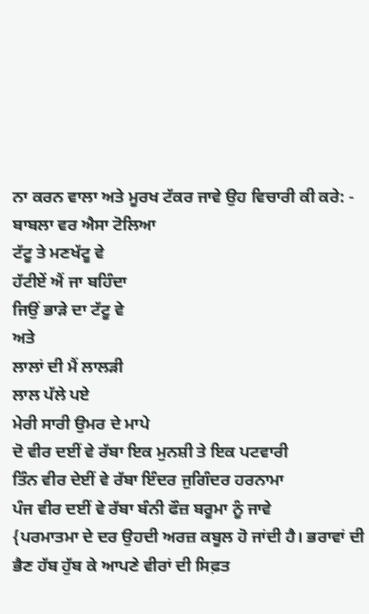ਨਾ ਕਰਨ ਵਾਲਾ ਅਤੇ ਮੂਰਖ ਟੱਕਰ ਜਾਵੇ ਉਹ ਵਿਚਾਰੀ ਕੀ ਕਰੇ: -
ਬਾਬਲਾ ਵਰ ਐਸਾ ਟੋਲਿਆ
ਟੱਟੂ ਤੇ ਮਣਖੱਟੂ ਵੇ
ਹੱਟੀਏਂ ਐਂ ਜਾ ਬਹਿੰਦਾ
ਜਿਉਂ ਭਾੜੇ ਦਾ ਟੱਟੂ ਵੇ
ਅਤੇ
ਲਾਲਾਂ ਦੀ ਮੈਂ ਲਾਲੜੀ
ਲਾਲ ਪੱਲੇ ਪਏ
ਮੇਰੀ ਸਾਰੀ ਉਮਰ ਦੇ ਮਾਪੇ
ਦੋ ਵੀਰ ਦਈਂ ਵੇ ਰੱਬਾ ਇਕ ਮੁਨਸ਼ੀ ਤੇ ਇਕ ਪਟਵਾਰੀ
ਤਿੰਨ ਵੀਰ ਦੇਈਂ ਵੇ ਰੱਬਾ ਇੰਦਰ ਜੁਗਿੰਦਰ ਹਰਨਾਮਾ
ਪੰਜ ਵੀਰ ਦਈਂ ਵੇ ਰੱਬਾ ਬੰਨੀ ਫੌਜ਼ ਬਰੂਮਾ ਨੂੰ ਜਾਵੇ
{ਪਰਮਾਤਮਾ ਦੇ ਦਰ ਉਹਦੀ ਅਰਜ਼ ਕਬੂਲ ਹੋ ਜਾਂਦੀ ਹੈ। ਭਰਾਵਾਂ ਦੀ ਭੈਣ ਹੱਬ ਹੁੱਬ ਕੇ ਆਪਣੇ ਵੀਰਾਂ ਦੀ ਸਿਫ਼ਤ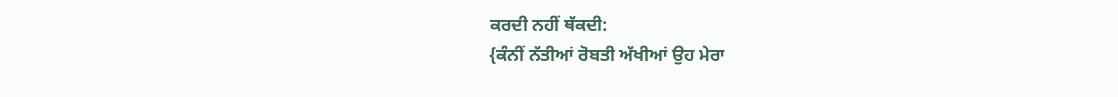ਕਰਦੀ ਨਹੀਂ ਥੱਕਦੀ:
{ਕੰਨੀਂ ਨੱਤੀਆਂ ਰੋਬਤੀ ਅੱਖੀਆਂ ਉਹ ਮੇਰਾ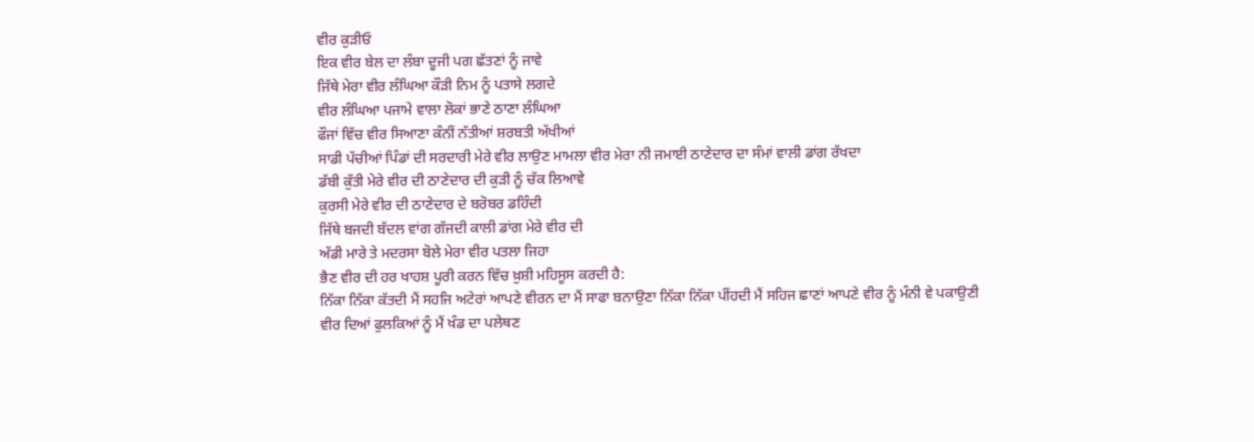ਵੀਰ ਕੁੜੀਓ
ਇਕ ਵੀਰ ਬੇਲ ਦਾ ਲੰਬਾ ਦੂਜੀ ਪਗ ਛੱਤਣਾਂ ਨੂੰ ਜਾਵੇ
ਜਿੱਥੇ ਮੇਰਾ ਵੀਰ ਲੰਘਿਆ ਕੌੜੀ ਨਿਮ ਨੂੰ ਪਤਾਸੇ ਲਗਦੇ
ਵੀਰ ਲੰਘਿਆ ਪਜਾਮੇ ਵਾਲਾ ਲੋਕਾਂ ਭਾਣੇ ਠਾਣਾ ਲੰਘਿਆ
ਫੌਜਾਂ ਵਿੱਚ ਵੀਰ ਸਿਆਣਾ ਕੰਨੀਂ ਨੱਤੀਆਂ ਸ਼ਰਬਤੀ ਅੱਖੀਆਂ
ਸਾਡੀ ਪੱਚੀਆਂ ਪਿੰਡਾਂ ਦੀ ਸਰਦਾਰੀ ਮੇਰੇ ਵੀਰ ਲਾਉਣ ਮਾਮਲਾ ਵੀਰ ਮੇਰਾ ਨੀ ਜਮਾਈ ਠਾਣੇਦਾਰ ਦਾ ਸੰਮਾਂ ਵਾਲੀ ਡਾਂਗ ਰੱਖਦਾ
ਡੱਬੀ ਕੁੱਤੀ ਮੇਰੇ ਵੀਰ ਦੀ ਠਾਣੇਦਾਰ ਦੀ ਕੁੜੀ ਨੂੰ ਚੱਕ ਲਿਆਵੇ
ਕੁਰਸੀ ਮੇਰੇ ਵੀਰ ਦੀ ਠਾਣੇਦਾਰ ਦੇ ਬਰੋਬਰ ਡਹਿੰਦੀ
ਜਿੱਥੇ ਬਜਦੀ ਬੱਦਲ ਵਾਂਗ ਗੱਜਦੀ ਕਾਲੀ ਡਾਂਗ ਮੇਰੇ ਵੀਰ ਦੀ
ਅੱਡੀ ਮਾਰੇ ਤੇ ਮਦਰਸਾ ਬੋਲੇ ਮੇਰਾ ਵੀਰ ਪਤਲਾ ਜਿਹਾ
ਭੈਣ ਵੀਰ ਦੀ ਹਰ ਖਾਹਸ਼ ਪੂਰੀ ਕਰਨ ਵਿੱਚ ਖ਼ੁਸ਼ੀ ਮਹਿਸੂਸ ਕਰਦੀ ਹੈ:
ਨਿੱਕਾ ਨਿੱਕਾ ਕੱਤਦੀ ਮੈਂ ਸਹਜਿ ਅਟੇਰਾਂ ਆਪਣੇ ਵੀਰਨ ਦਾ ਮੈਂ ਸਾਫਾ ਬਨਾਉਣਾ ਨਿੱਕਾ ਨਿੱਕਾ ਪੀਂਹਦੀ ਮੈਂ ਸਹਿਜ ਛਾਣਾਂ ਆਪਣੇ ਵੀਰ ਨੂੰ ਮੰਨੀ ਵੇ ਪਕਾਉਣੀ
ਵੀਰ ਦਿਆਂ ਫੁਲਕਿਆਂ ਨੂੰ ਮੈਂ ਖੰਡ ਦਾ ਪਲੇਥਣ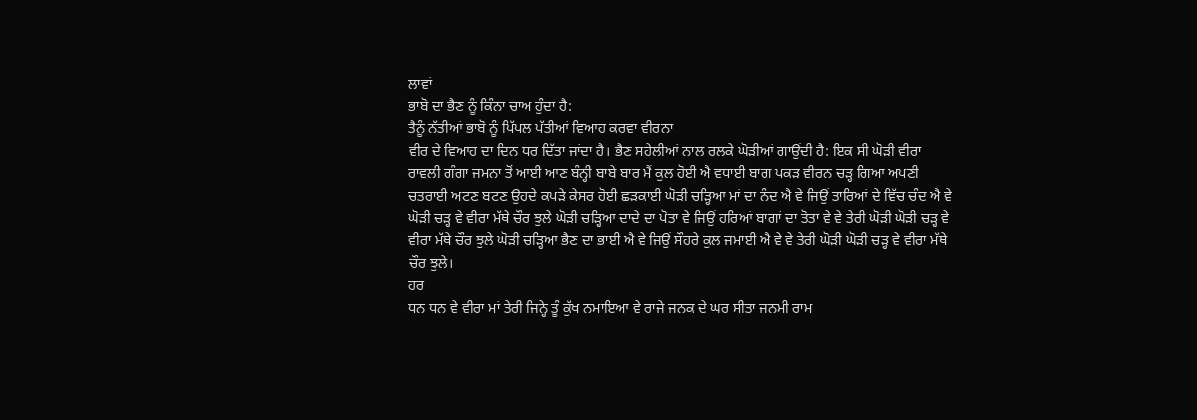ਲਾਵਾਂ
ਭਾਬੋ ਦਾ ਭੈਣ ਨੂੰ ਕਿੰਨਾ ਚਾਅ ਹੁੰਦਾ ਹੈ:
ਤੈਨੂੰ ਨੱਤੀਆਂ ਭਾਬੋ ਨੂੰ ਪਿੱਪਲ ਪੱਤੀਆਂ ਵਿਆਹ ਕਰਵਾ ਵੀਰਨਾ
ਵੀਰ ਦੇ ਵਿਆਹ ਦਾ ਦਿਨ ਧਰ ਦਿੱਤਾ ਜਾਂਦਾ ਹੈ। ਭੈਣ ਸਹੇਲੀਆਂ ਨਾਲ ਰਲਕੇ ਘੋੜੀਆਂ ਗਾਉਂਦੀ ਹੈ: ਇਕ ਸੀ ਘੋੜੀ ਵੀਰਾ ਰਾਵਲੀ ਗੰਗਾ ਜਮਨਾ ਤੋਂ ਆਈ ਆਣ ਬੰਨ੍ਹੀ ਬਾਬੇ ਬਾਰ ਮੈਂ ਕੁਲ ਹੋਈ ਐ ਵਧਾਈ ਬਾਗ ਪਕੜ ਵੀਰਨ ਚੜ੍ਹ ਗਿਆ ਅਪਣੀ ਚਤਰਾਈ ਅਟਣ ਬਟਣ ਉਹਦੇ ਕਪੜੇ ਕੇਸਰ ਹੋਈ ਛੜਕਾਈ ਘੋੜੀ ਚੜ੍ਹਿਆ ਮਾਂ ਦਾ ਨੰਦ ਐ ਵੇ ਜਿਉਂ ਤਾਰਿਆਂ ਦੇ ਵਿੱਚ ਚੰਦ ਐ ਵੇ ਘੋੜੀ ਚੜ੍ਹ ਵੇ ਵੀਰਾ ਮੱਥੇ ਚੌਰ ਝੁਲੇ ਘੋੜੀ ਚੜ੍ਹਿਆ ਦਾਦੇ ਦਾ ਪੋਤਾ ਵੇ ਜਿਉਂ ਹਰਿਆਂ ਬਾਗਾਂ ਦਾ ਤੋਤਾ ਵੇ ਵੇ ਤੇਰੀ ਘੋੜੀ ਘੋੜੀ ਚੜ੍ਹ ਵੇ ਵੀਰਾ ਮੱਥੇ ਚੌਰ ਝੁਲੇ ਘੋੜੀ ਚੜ੍ਹਿਆ ਭੈਣ ਦਾ ਭਾਈ ਐ ਵੇ ਜਿਉਂ ਸੌਹਰੇ ਕੁਲ ਜਮਾਈ ਐ ਵੇ ਵੇ ਤੇਰੀ ਘੋੜੀ ਘੋੜੀ ਚੜ੍ਹ ਵੇ ਵੀਰਾ ਮੱਥੇ ਚੌਰ ਝੁਲੇ।
ਹਰ
ਧਨ ਧਨ ਵੇ ਵੀਰਾ ਮਾਂ ਤੇਰੀ ਜਿਨ੍ਹੇ ਤੂੰ ਕੁੱਖ ਨਮਾਇਆ ਵੇ ਰਾਜੇ ਜਨਕ ਦੇ ਘਰ ਸੀਤਾ ਜਨਮੀ ਰਾਮ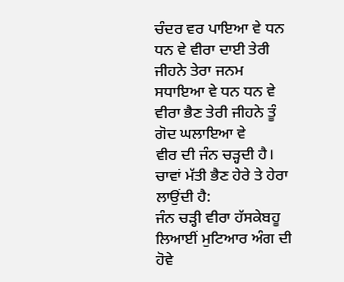ਚੰਦਰ ਵਰ ਪਾਇਆ ਵੇ ਧਨ ਧਨ ਵੇ ਵੀਰਾ ਦਾਈ ਤੇਰੀ ਜੀਹਨੇ ਤੇਰਾ ਜਨਮ ਸਧਾਇਆ ਵੇ ਧਨ ਧਨ ਵੇ ਵੀਰਾ ਭੈਣ ਤੇਰੀ ਜੀਹਨੇ ਤੂੰ ਗੋਦ ਘਲਾਇਆ ਵੇ
ਵੀਰ ਦੀ ਜੰਨ ਚੜ੍ਹਦੀ ਹੈ। ਚਾਵਾਂ ਮੱਤੀ ਭੈਣ ਹੇਰੇ ਤੇ ਹੇਰਾ ਲਾਉਂਦੀ ਹੈ:
ਜੰਨ ਚੜ੍ਹੀ ਵੀਰਾ ਹੱਸਕੇਬਹੂ ਲਿਆਈਂ ਮੁਟਿਆਰ ਅੰਗ ਦੀ ਹੋਵੇ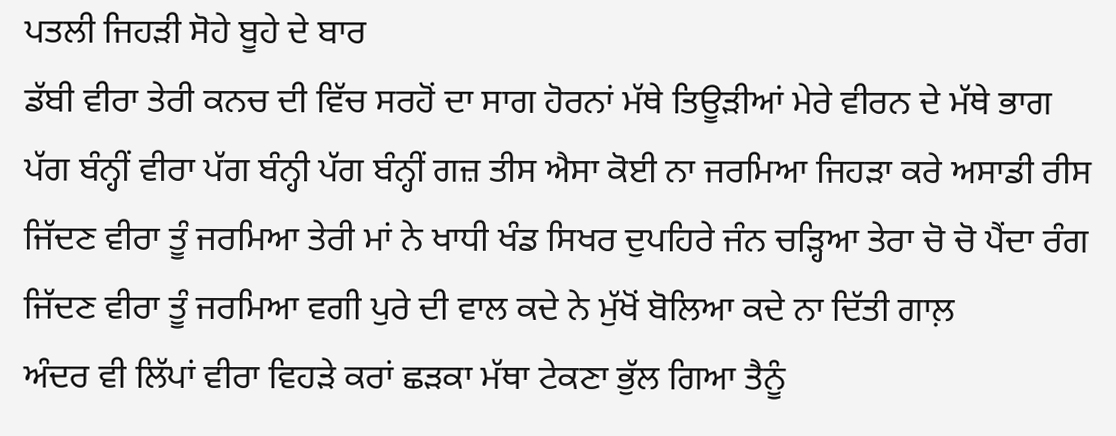ਪਤਲੀ ਜਿਹੜੀ ਸੋਹੇ ਬੂਹੇ ਦੇ ਬਾਰ
ਡੱਬੀ ਵੀਰਾ ਤੇਰੀ ਕਨਚ ਦੀ ਵਿੱਚ ਸਰਹੋਂ ਦਾ ਸਾਗ ਹੋਰਨਾਂ ਮੱਥੇ ਤਿਊੜੀਆਂ ਮੇਰੇ ਵੀਰਨ ਦੇ ਮੱਥੇ ਭਾਗ
ਪੱਗ ਬੰਨ੍ਹੀਂ ਵੀਰਾ ਪੱਗ ਬੰਨ੍ਹੀ ਪੱਗ ਬੰਨ੍ਹੀਂ ਗਜ਼ ਤੀਸ ਐਸਾ ਕੋਈ ਨਾ ਜਰਮਿਆ ਜਿਹੜਾ ਕਰੇ ਅਸਾਡੀ ਰੀਸ
ਜਿੱਦਣ ਵੀਰਾ ਤੂੰ ਜਰਮਿਆ ਤੇਰੀ ਮਾਂ ਨੇ ਖਾਧੀ ਖੰਡ ਸਿਖਰ ਦੁਪਹਿਰੇ ਜੰਨ ਚੜ੍ਹਿਆ ਤੇਰਾ ਚੋ ਚੋ ਪੈਂਦਾ ਰੰਗ
ਜਿੱਦਣ ਵੀਰਾ ਤੂੰ ਜਰਮਿਆ ਵਗੀ ਪੁਰੇ ਦੀ ਵਾਲ ਕਦੇ ਨੇ ਮੁੱਖੋਂ ਬੋਲਿਆ ਕਦੇ ਨਾ ਦਿੱਤੀ ਗਾਲ਼
ਅੰਦਰ ਵੀ ਲਿੱਪਾਂ ਵੀਰਾ ਵਿਹੜੇ ਕਰਾਂ ਛੜਕਾ ਮੱਥਾ ਟੇਕਣਾ ਭੁੱਲ ਗਿਆ ਤੈਨੂੰ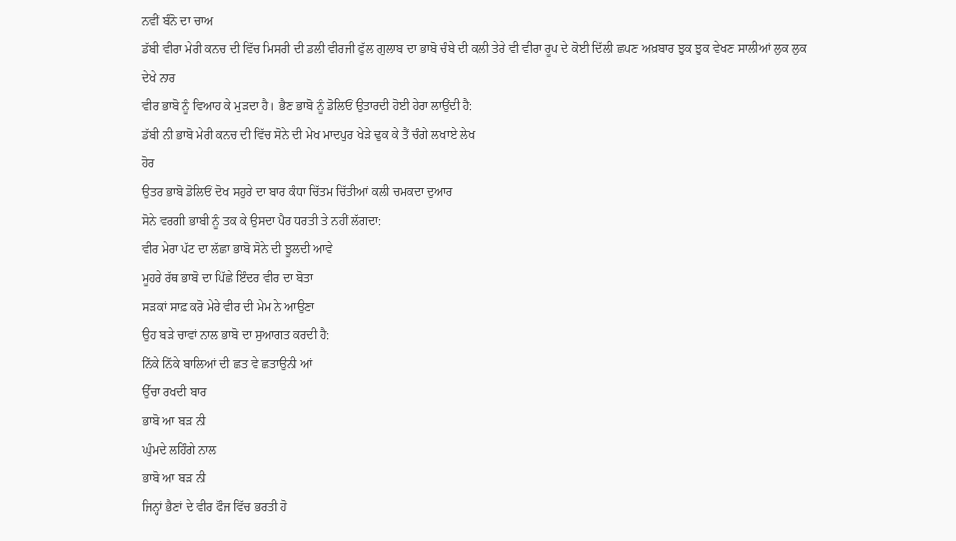ਨਵੀਂ ਬੰਨੋ ਦਾ ਚਾਅ
ਡੱਬੀ ਵੀਰਾ ਮੇਰੀ ਕਨਚ ਦੀ ਵਿੱਚ ਮਿਸਰੀ ਦੀ ਡਲੀ ਵੀਰਜੀ ਫੁੱਲ ਗੁਲਾਬ ਦਾ ਭਾਬੋ ਚੰਬੇ ਦੀ ਕਲੀ ਤੇਰੇ ਵੀ ਵੀਰਾ ਰੂਪ ਦੇ ਕੋਈ ਦਿੱਲੀ ਛਪਣ ਅਖ਼ਬਾਰ ਝੁਕ ਝੁਕ ਵੇਖਣ ਸਾਲੀਆਂ ਲੁਕ ਲੁਕ ਦੇਖੇ ਨਾਰ
ਵੀਰ ਭਾਬੋ ਨੂੰ ਵਿਆਹ ਕੇ ਮੁੜਦਾ ਹੈ। ਭੈਣ ਭਾਬੋ ਨੂੰ ਡੋਲਿਓਂ ਉਤਾਰਦੀ ਹੋਈ ਹੇਰਾ ਲਾਉਂਦੀ ਹੈ:
ਡੱਬੀ ਨੀ ਭਾਬੋ ਮੇਰੀ ਕਨਚ ਦੀ ਵਿੱਚ ਸੋਨੇ ਦੀ ਮੇਖ ਮਾਦਪੁਰ ਖੇੜੇ ਢੁਕ ਕੇ ਤੈਂ ਚੰਗੇ ਲਖਾਏ ਲੇਖ
ਹੋਰ
ਉਤਰ ਭਾਬੋ ਡੋਲਿਓਂ ਦੋਖ ਸਹੁਰੇ ਦਾ ਬਾਰ ਕੰਧਾ ਚਿੱਤਮ ਚਿੱਤੀਆਂ ਕਲੀ ਚਮਕਦਾ ਦੁਆਰ
ਸੋਨੇ ਵਰਗੀ ਭਾਬੀ ਨੂੰ ਤਕ ਕੇ ਉਸਦਾ ਪੈਰ ਧਰਤੀ ਤੇ ਨਹੀਂ ਲੱਗਦਾ:
ਵੀਰ ਮੇਰਾ ਪੱਟ ਦਾ ਲੱਛਾ ਭਾਬੋ ਸੋਨੇ ਦੀ ਝੂਲਦੀ ਆਵੇ
ਮੂਹਰੇ ਰੱਥ ਭਾਬੋ ਦਾ ਪਿੱਛੇ ਇੰਦਰ ਵੀਰ ਦਾ ਬੋਤਾ
ਸੜਕਾਂ ਸਾਫ਼ ਕਰੋ ਮੇਰੇ ਵੀਰ ਦੀ ਮੇਮ ਨੇ ਆਉਣਾ
ਉਹ ਬੜੇ ਚਾਵਾਂ ਨਾਲ ਭਾਬੋ ਦਾ ਸੁਆਗਤ ਕਰਦੀ ਹੈ:
ਨਿੱਕੇ ਨਿੱਕੇ ਬਾਲਿਆਂ ਦੀ ਛਤ ਵੇ ਛਤਾਉਨੀ ਆਂ
ਉੱਚਾ ਰਖਦੀ ਬਾਰ
ਭਾਬੋ ਆ ਬੜ ਨੀ
ਘੁੰਮਦੇ ਲਹਿੰਗੇ ਨਾਲ
ਭਾਬੋ ਆ ਬੜ ਨੀ
ਜਿਨ੍ਹਾਂ ਭੈਣਾਂ ਦੇ ਵੀਰ ਫੌਜ ਵਿੱਚ ਭਰਤੀ ਹੋ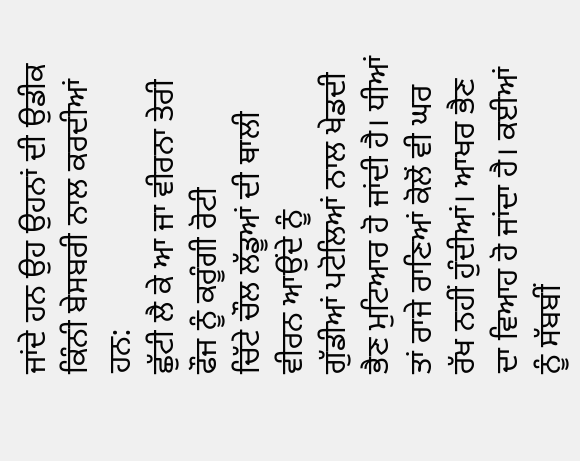ਜਾਂਦੇ ਹਨ ਉਹ ਉਹਨਾਂ ਦੀ ਉਡੀਕ ਕਿੰਨੀ ਬੇਸਬਰੀ ਨਾਲ ਕਰਦੀਆਂ ਹਨ:
ਛੁੱਟੀ ਲੈ ਕੇ ਆ ਜਾ ਵੀਰਨਾ ਤੇਰੀ ਫੌਜ ਨੂੰ ਕਰੂੰਗੀ ਰੋਟੀ
ਚਿੱਟੇ ਚੌਲ ਲੱਡੂਆਂ ਦੀ ਥਾਲੀ ਵੀਰਨ ਆਉਂਦੇ ਨੂੰ
ਗੁੱਡੀਆਂ ਪਟੋਲਿਆਂ ਨਾਲ ਖੇਡਦੀ ਭੈਣ ਮੁਟਿਆਰ ਹੋ ਜਾਂਦੀ ਹੈ। ਧੀਆਂ ਤਾਂ ਰਾਜੇ ਰਾਣਿਆਂ ਕੋਲੋਂ ਵੀ ਘਰ ਰੱਖ ਨਹੀਂ ਹੁੰਦੀਆਂ। ਆਖਰ ਭੈਣ ਦਾ ਵਿਆਹ ਹੋ ਜਾਂਦਾ ਹੈ। ਕਈਆਂ ਨੂੰ ਸੱਬਬੀਂ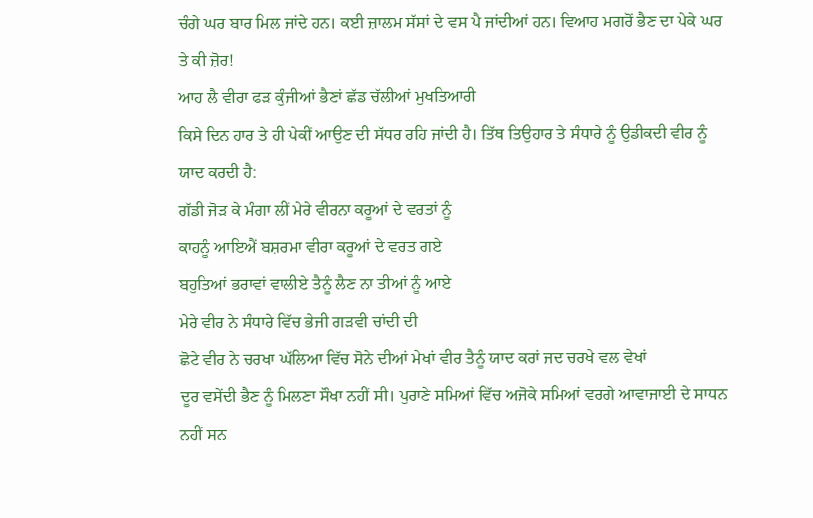ਚੰਗੇ ਘਰ ਬਾਰ ਮਿਲ ਜਾਂਦੇ ਹਨ। ਕਈ ਜ਼ਾਲਮ ਸੱਸਾਂ ਦੇ ਵਸ ਪੈ ਜਾਂਦੀਆਂ ਹਨ। ਵਿਆਹ ਮਗਰੋਂ ਭੈਣ ਦਾ ਪੇਕੇ ਘਰ ਤੇ ਕੀ ਜ਼ੋਰ!
ਆਹ ਲੈ ਵੀਰਾ ਫੜ ਕੁੰਜੀਆਂ ਭੈਣਾਂ ਛੱਡ ਚੱਲੀਆਂ ਮੁਖਤਿਆਰੀ
ਕਿਸੇ ਦਿਨ ਹਾਰ ਤੇ ਹੀ ਪੇਕੀਂ ਆਉਣ ਦੀ ਸੱਧਰ ਰਹਿ ਜਾਂਦੀ ਹੈ। ਤਿੱਥ ਤਿਉਹਾਰ ਤੇ ਸੰਧਾਰੇ ਨੂੰ ਉਡੀਕਦੀ ਵੀਰ ਨੂੰ ਯਾਦ ਕਰਦੀ ਹੈ:
ਗੱਡੀ ਜੋੜ ਕੇ ਮੰਗਾ ਲੀਂ ਮੇਰੇ ਵੀਰਨਾ ਕਰੂਆਂ ਦੇ ਵਰਤਾਂ ਨੂੰ
ਕਾਹਨੂੰ ਆਇਐਂ ਬਸ਼ਰਮਾ ਵੀਰਾ ਕਰੂਆਂ ਦੇ ਵਰਤ ਗਏ
ਬਹੁਤਿਆਂ ਭਰਾਵਾਂ ਵਾਲੀਏ ਤੈਨੂੰ ਲੈਣ ਨਾ ਤੀਆਂ ਨੂੰ ਆਏ
ਮੇਰੇ ਵੀਰ ਨੇ ਸੰਧਾਰੇ ਵਿੱਚ ਭੇਜੀ ਗੜਵੀ ਚਾਂਦੀ ਦੀ
ਛੋਟੇ ਵੀਰ ਨੇ ਚਰਖਾ ਘੱਲਿਆ ਵਿੱਚ ਸੋਨੇ ਦੀਆਂ ਮੇਖਾਂ ਵੀਰ ਤੈਨੂੰ ਯਾਦ ਕਰਾਂ ਜਦ ਚਰਖੇ ਵਲ ਵੇਖਾਂ
ਦੂਰ ਵਸੇਂਦੀ ਭੈਣ ਨੂੰ ਮਿਲਣਾ ਸੌਖਾ ਨਹੀਂ ਸੀ। ਪੁਰਾਣੇ ਸਮਿਆਂ ਵਿੱਚ ਅਜੋਕੇ ਸਮਿਆਂ ਵਰਗੇ ਆਵਾਜਾਈ ਦੇ ਸਾਧਨ ਨਹੀਂ ਸਨ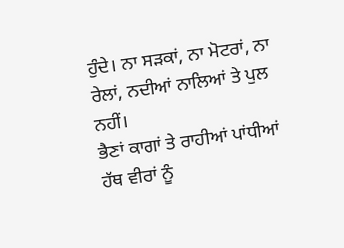ਹੁੰਦੇ। ਨਾ ਸੜਕਾਂ, ਨਾ ਮੋਟਰਾਂ, ਨਾ ਰੇਲਾਂ, ਨਦੀਆਂ ਨਾਲਿਆਂ ਤੇ ਪੁਲ ਨਹੀਂ।
ਭੈਣਾਂ ਕਾਗਾਂ ਤੇ ਰਾਹੀਆਂ ਪਾਂਧੀਆਂ ਹੱਥ ਵੀਰਾਂ ਨੂੰ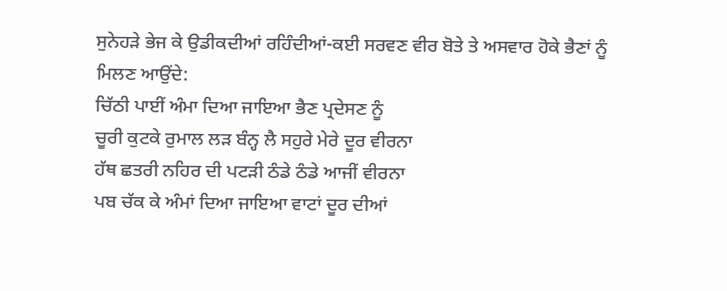ਸੁਨੇਹੜੇ ਭੇਜ ਕੇ ਉਡੀਕਦੀਆਂ ਰਹਿੰਦੀਆਂ-ਕਈ ਸਰਵਣ ਵੀਰ ਬੋਤੇ ਤੇ ਅਸਵਾਰ ਹੋਕੇ ਭੈਣਾਂ ਨੂੰ ਮਿਲਣ ਆਉਂਦੇ:
ਚਿੱਠੀ ਪਾਈਂ ਅੰਮਾ ਦਿਆ ਜਾਇਆ ਭੈਣ ਪ੍ਰਦੇਸਣ ਨੂੰ
ਚੂਰੀ ਕੁਟਕੇ ਰੁਮਾਲ ਲੜ ਬੰਨ੍ਹ ਲੈ ਸਹੁਰੇ ਮੇਰੇ ਦੂਰ ਵੀਰਨਾ
ਹੱਥ ਛਤਰੀ ਨਹਿਰ ਦੀ ਪਟੜੀ ਠੰਡੇ ਠੰਡੇ ਆਜੀਂ ਵੀਰਨਾ
ਪਬ ਚੱਕ ਕੇ ਅੰਮਾਂ ਦਿਆ ਜਾਇਆ ਵਾਟਾਂ ਦੂਰ ਦੀਆਂ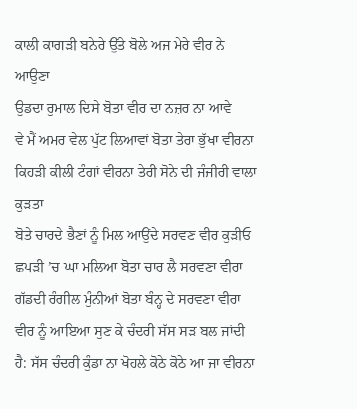ਕਾਲੀ ਕਾਗੜੀ ਬਨੇਰੇ ਉੱਤੇ ਬੋਲੇ ਅਜ ਮੇਰੇ ਵੀਰ ਨੇ ਆਉਣਾ
ਉਡਦਾ ਰੁਮਾਲ ਦਿਸੇ ਬੋਤਾ ਵੀਰ ਦਾ ਨਜ਼ਰ ਨਾ ਆਵੇ
ਵੇ ਮੈਂ ਅਮਰ ਵੇਲ ਪੁੱਟ ਲਿਆਵਾਂ ਬੋਤਾ ਤੇਰਾ ਭੁੱਖਾ ਵੀਰਨਾ
ਕਿਹੜੀ ਕੀਲੀ ਟੰਗਾਂ ਵੀਰਨਾ ਤੇਰੀ ਸੋਨੇ ਦੀ ਜੰਜੀਰੀ ਵਾਲਾ ਕੁੜਤਾ
ਬੋਤੇ ਚਾਰਦੇ ਭੈਣਾਂ ਨੂੰ ਮਿਲ ਆਉਂਦੇ ਸਰਵਣ ਵੀਰ ਕੁੜੀਓ
ਛਪੜੀ ’ਚ ਘਾ ਮਲਿਆ ਬੋਤਾ ਚਾਰ ਲੈ ਸਰਵਣਾ ਵੀਰਾ
ਗੱਡਦੀ ਰੰਗੀਲ ਮੁੰਨੀਆਂ ਬੋਤਾ ਬੰਨ੍ਹ ਦੇ ਸਰਵਣਾ ਵੀਰਾ
ਵੀਰ ਨੂੰ ਆਇਆ ਸੁਣ ਕੇ ਚੰਦਰੀ ਸੱਸ ਸੜ ਬਲ ਜਾਂਦੀ ਹੈ: ਸੱਸ ਚੰਦਰੀ ਕੁੰਡਾ ਨਾ ਖੋਹਲੇ ਕੋਠੇ ਕੋਠੇ ਆ ਜਾ ਵੀਰਨਾ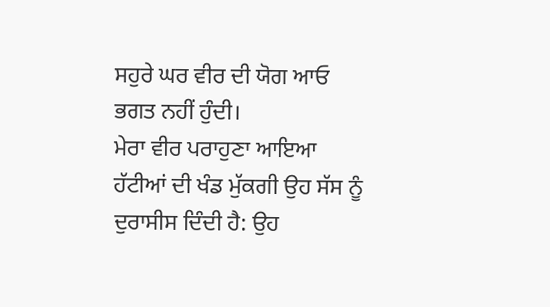ਸਹੁਰੇ ਘਰ ਵੀਰ ਦੀ ਯੋਗ ਆਓ ਭਗਤ ਨਹੀਂ ਹੁੰਦੀ।
ਮੇਰਾ ਵੀਰ ਪਰਾਹੁਣਾ ਆਇਆ ਹੱਟੀਆਂ ਦੀ ਖੰਡ ਮੁੱਕਗੀ ਉਹ ਸੱਸ ਨੂੰ ਦੁਰਾਸੀਸ ਦਿੰਦੀ ਹੈ: ਉਹ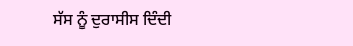ਸੱਸ ਨੂੰ ਦੁਰਾਸੀਸ ਦਿੰਦੀ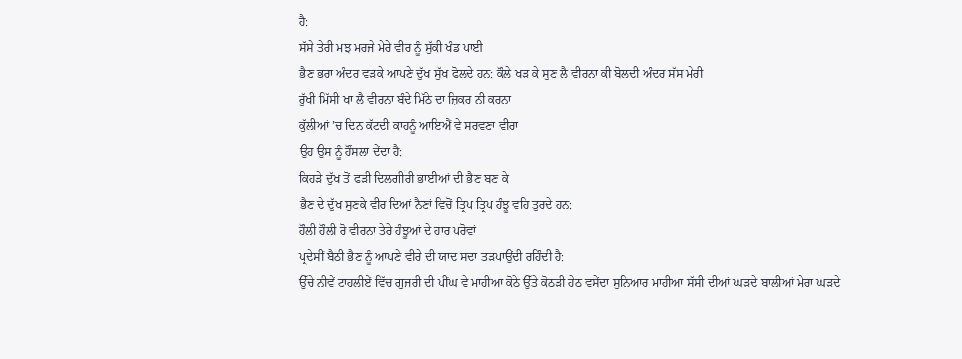ਹੈ:
ਸੱਸੇ ਤੇਰੀ ਮਝ ਮਰਜੇ ਮੇਰੇ ਵੀਰ ਨੂੰ ਸੁੱਕੀ ਖੰਡ ਪਾਈ
ਭੈਣ ਭਰਾ ਅੰਦਰ ਵੜਕੇ ਆਪਣੇ ਦੁੱਖ ਸੁੱਖ ਫੋਲਦੇ ਹਨ: ਕੌਲੇ ਖੜ ਕੇ ਸੁਣ ਲੈ ਵੀਰਨਾ ਕੀ ਬੋਲਦੀ ਅੰਦਰ ਸੱਸ ਮੇਰੀ
ਰੁੱਖੀ ਮਿੱਸੀ ਖਾ ਲੈ ਵੀਰਨਾ ਬੰਦੇ ਮਿੱਠੇ ਦਾ ਜ਼ਿਕਰ ਨੀ ਕਰਨਾ
ਕੁੱਲੀਆਂ ’ਚ ਦਿਨ ਕੱਟਦੀ ਕਾਹਨੂੰ ਆਇਐਂ ਵੇ ਸਰਵਣਾ ਵੀਰਾ
ਉਹ ਉਸ ਨੂੰ ਹੌਂਸਲਾ ਦੇਂਦਾ ਹੈ:
ਕਿਹੜੇ ਦੁੱਖ ਤੋਂ ਫੜੀ ਦਿਲਗੀਰੀ ਭਾਈਆਂ ਦੀ ਭੈਣ ਬਣ ਕੇ
ਭੈਣ ਦੇ ਦੁੱਖ ਸੁਣਕੇ ਵੀਰ ਦਿਆਂ ਨੈਣਾਂ ਵਿਚੋਂ ਤ੍ਰਿਪ ਤ੍ਰਿਪ ਹੰਝੂ ਵਹਿ ਤੁਰਦੇ ਹਨ:
ਹੌਲੀ ਹੌਲੀ ਰੋ ਵੀਰਨਾ ਤੇਰੇ ਹੰਝੂਆਂ ਦੇ ਹਾਰ ਪਰੋਵਾਂ
ਪ੍ਰਦੇਸੀਂ ਬੈਠੀ ਭੈਣ ਨੂੰ ਆਪਣੇ ਵੀਰੇ ਦੀ ਯਾਦ ਸਦਾ ਤੜਪਾਉਂਦੀ ਰਹਿੰਦੀ ਹੈ:
ਉੱਚੇ ਨੀਵੇਂ ਟਾਹਲੀਏਂ ਵਿੱਚ ਗੁਜਰੀ ਦੀ ਪੀਂਘ ਵੇ ਮਾਹੀਆ ਕੋਠੇ ਉੱਤੇ ਕੋਠੜੀ ਹੇਠ ਵਸੇਂਦਾ ਸੁਨਿਆਰ ਮਾਹੀਆ ਸੱਸੀ ਦੀਆਂ ਘੜਦੇ ਬਾਲੀਆਂ ਮੇਰਾ ਘੜਦੇ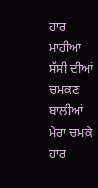ਹਾਰ ਮਾਹੀਆ ਸੱਸੀ ਦੀਆਂ ਚਮਕਣ ਬਾਲੀਆਂ ਮੇਰਾ ਚਮਕੇ ਹਾਰ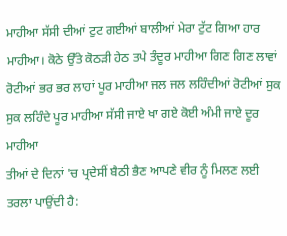ਮਾਹੀਆ ਸੱਸੀ ਦੀਆਂ ਟੁਟ ਗਈਆਂ ਬਾਲੀਆਂ ਮੇਰਾ ਟੁੱਟ ਗਿਆ ਹਾਰ ਮਾਹੀਆ। ਕੋਠੇ ਉੱਤੇ ਕੋਠੜੀ ਹੇਠ ਤਪੇ ਤੰਦੂਰ ਮਾਹੀਆ ਗਿਣ ਗਿਣ ਲਾਵਾਂ ਰੋਟੀਆਂ ਭਰ ਭਰ ਲਾਹਾਂ ਪੂਰ ਮਾਹੀਆ ਜਲ ਜਲ ਲਹਿੰਦੀਆਂ ਰੋਟੀਆਂ ਸੁਕ ਸੁਕ ਲਹਿੰਦੇ ਪੂਰ ਮਾਹੀਆ ਸੱਸੀ ਜਾਏ ਖਾ ਗਏ ਕੋਈ ਅੰਮੀ ਜਾਏ ਦੂਰ ਮਾਹੀਆ
ਤੀਆਂ ਦੇ ਦਿਨਾਂ 'ਚ ਪ੍ਰਦੇਸੀਂ ਬੈਠੀ ਭੈਣ ਆਪਣੇ ਵੀਰ ਨੂੰ ਮਿਲਣ ਲਈ ਤਰਲਾ ਪਾਉਂਦੀ ਹੈ: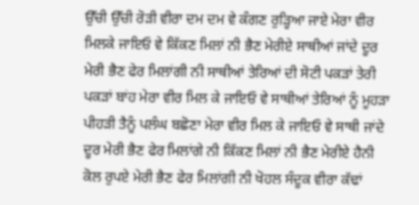ਉੱਚੀ ਉੱਚੀ ਰੋੜੀ ਵੀਰਾ ਦਮ ਦਮ ਵੇ ਕੰਗਣ ਰੁੜ੍ਹਿਆ ਜਾਏ ਮੇਰਾ ਵੀਰ ਮਿਲਕੇ ਜਾਇਓ ਵੇ ਕਿੱਕਣ ਮਿਲਾਂ ਨੀ ਭੈਣ ਮੇਰੀਏ ਸਾਥੀਆਂ ਜਾਂਦੇ ਦੂਰ ਮੇਰੀ ਭੈਣ ਫੇਰ ਮਿਲਾਂਗੀ ਨੀ ਸਾਥੀਆਂ ਤੇਰਿਆਂ ਦੀ ਸੋਟੀ ਪਕੜਾਂ ਤੇਰੀ ਪਕੜਾਂ ਬਾਂਹ ਮੇਰਾ ਵੀਰ ਮਿਲ ਕੇ ਜਾਇਓ ਵੇ ਸਾਥੀਆਂ ਤੇਰਿਆਂ ਨੂੰ ਮੂਹੜਾ ਪੀਹੜੀ ਤੈਨੂੰ ਪਲੰਘ ਬਛੋਣਾ ਮੇਰਾ ਵੀਰ ਮਿਲ ਕੇ ਜਾਇਓ ਵੇ ਸਾਥੀ ਜਾਂਦੇ ਦੂਰ ਮੇਰੀ ਭੈਣ ਫੇਰ ਮਿਲਾਂਗੇ ਨੀ ਕਿੱਕਣ ਮਿਲਾਂ ਨੀ ਭੈਣ ਮੇਰੀਏ ਹੈਨੀ ਕੋਲ ਰੁਪਏ ਮੇਰੀ ਭੈਣ ਫੇਰ ਮਿਲਾਂਗੀ ਨੀ ਖੋਹਲ ਸੰਦੂਕ ਵੀਰਾ ਕੱਢਾਂ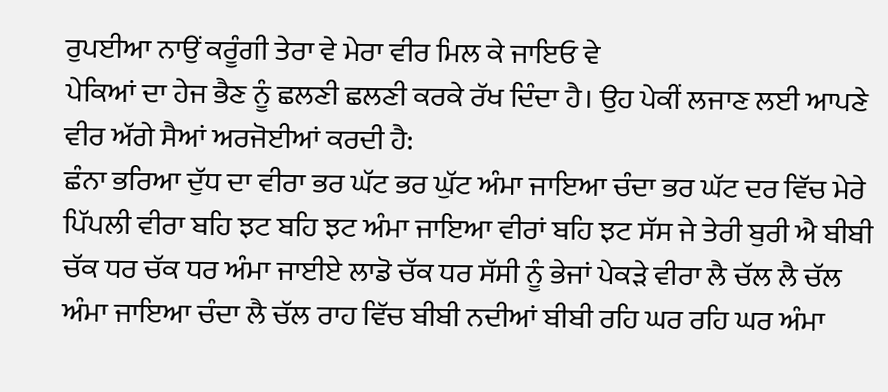ਰੁਪਈਆ ਨਾਉਂ ਕਰੂੰਗੀ ਤੇਰਾ ਵੇ ਮੇਰਾ ਵੀਰ ਮਿਲ ਕੇ ਜਾਇਓ ਵੇ
ਪੇਕਿਆਂ ਦਾ ਹੇਜ ਭੈਣ ਨੂੰ ਛਲਣੀ ਛਲਣੀ ਕਰਕੇ ਰੱਖ ਦਿੰਦਾ ਹੈ। ਉਹ ਪੇਕੀਂ ਲਜਾਣ ਲਈ ਆਪਣੇ ਵੀਰ ਅੱਗੇ ਸੈਆਂ ਅਰਜੋਈਆਂ ਕਰਦੀ ਹੈ:
ਛੰਨਾ ਭਰਿਆ ਦੁੱਧ ਦਾ ਵੀਰਾ ਭਰ ਘੱਟ ਭਰ ਘੁੱਟ ਅੰਮਾ ਜਾਇਆ ਚੰਦਾ ਭਰ ਘੱਟ ਦਰ ਵਿੱਚ ਮੇਰੇ ਪਿੱਪਲੀ ਵੀਰਾ ਬਹਿ ਝਟ ਬਹਿ ਝਟ ਅੰਮਾ ਜਾਇਆ ਵੀਰਾਂ ਬਹਿ ਝਟ ਸੱਸ ਜੇ ਤੇਰੀ ਬੁਰੀ ਐ ਬੀਬੀ ਚੱਕ ਧਰ ਚੱਕ ਧਰ ਅੰਮਾ ਜਾਈਏ ਲਾਡੋ ਚੱਕ ਧਰ ਸੱਸੀ ਨੂੰ ਭੇਜਾਂ ਪੇਕੜੇ ਵੀਰਾ ਲੈ ਚੱਲ ਲੈ ਚੱਲ ਅੰਮਾ ਜਾਇਆ ਚੰਦਾ ਲੈ ਚੱਲ ਰਾਹ ਵਿੱਚ ਬੀਬੀ ਨਦੀਆਂ ਬੀਬੀ ਰਹਿ ਘਰ ਰਹਿ ਘਰ ਅੰਮਾ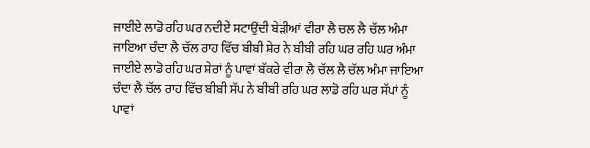ਜਾਈਏ ਲਾਡੋ ਰਹਿ ਘਰ ਨਦੀਏਂ ਸਟਾਉਂਦੀ ਬੇੜੀਆਂ ਵੀਰਾ ਲੈ ਚਲ ਲੈ ਚੱਲ ਅੰਮਾ ਜਾਇਆ ਚੰਦਾ ਲੈ ਚੱਲ ਰਾਹ ਵਿੱਚ ਬੀਬੀ ਸ਼ੇਰ ਨੇ ਬੀਬੀ ਰਹਿ ਘਰ ਰਹਿ ਘਰ ਅੰਮਾ ਜਾਈਏ ਲਾਡੋ ਰਹਿ ਘਰ ਸ਼ੇਰਾਂ ਨੂੰ ਪਾਵਾਂ ਬੱਕਰੇ ਵੀਰਾ ਲੈ ਚੱਲ ਲੈ ਚੱਲ ਅੰਮਾ ਜਾਇਆ ਚੰਦਾ ਲੈ ਚੱਲ ਰਾਹ ਵਿੱਚ ਬੀਬੀ ਸੱਪ ਨੇ ਬੀਬੀ ਰਹਿ ਘਰ ਲਾਡੋ ਰਹਿ ਘਰ ਸੱਪਾਂ ਨੂੰ ਪਾਵਾਂ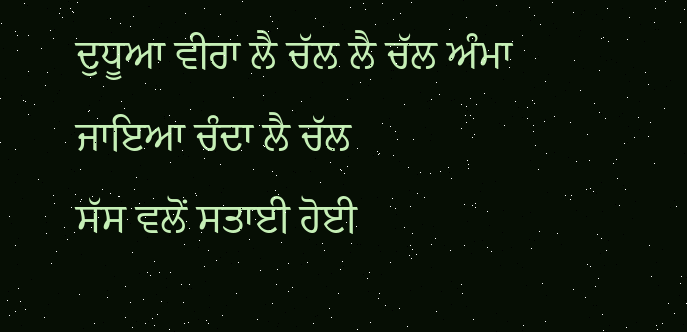ਦੁਧੂਆ ਵੀਰਾ ਲੈ ਚੱਲ ਲੈ ਚੱਲ ਅੰਮਾ ਜਾਇਆ ਚੰਦਾ ਲੈ ਚੱਲ
ਸੱਸ ਵਲੋਂ ਸਤਾਈ ਹੋਈ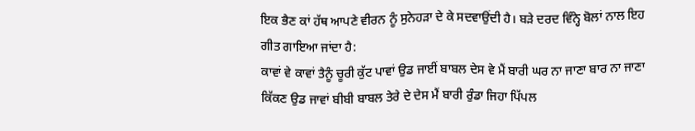ਇਕ ਭੈਣ ਕਾਂ ਹੱਥ ਆਪਣੇ ਵੀਰਨ ਨੂੰ ਸੁਨੇਹੜਾ ਦੇ ਕੇ ਸਦਵਾਉਂਦੀ ਹੈ। ਬੜੇ ਦਰਦ ਵਿੰਨ੍ਹੇ ਬੋਲਾਂ ਨਾਲ ਇਹ ਗੀਤ ਗਾਇਆ ਜਾਂਦਾ ਹੈ:
ਕਾਵਾਂ ਵੇ ਕਾਵਾਂ ਤੈਨੂੰ ਚੂਰੀ ਕੁੱਟ ਪਾਵਾਂ ਉਡ ਜਾਈਂ ਬਾਬਲ ਦੇਸ ਵੇ ਮੈਂ ਬਾਰੀ ਘਰ ਨਾ ਜਾਣਾ ਬਾਰ ਨਾ ਜਾਣਾ ਕਿੱਕਣ ਉਡ ਜਾਵਾਂ ਬੀਬੀ ਬਾਬਲ ਤੇਰੇ ਦੇ ਦੇਸ ਮੈਂ ਬਾਰੀ ਰੁੰਡਾ ਜਿਹਾ ਪਿੱਪਲ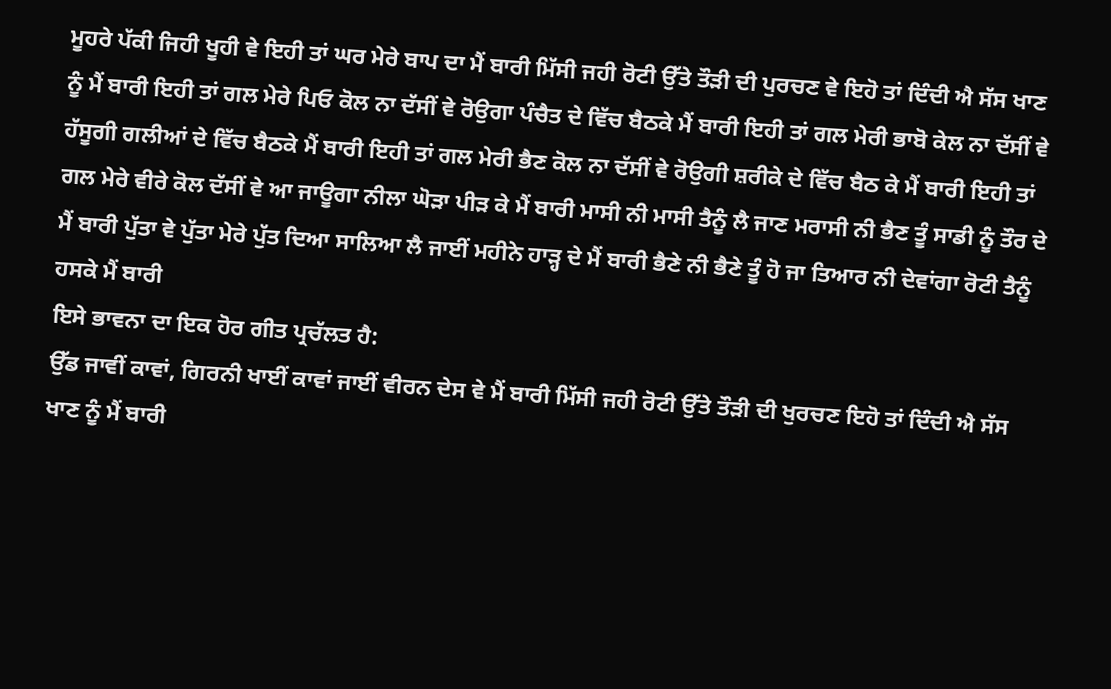ਮੂਹਰੇ ਪੱਕੀ ਜਿਹੀ ਖੂਹੀ ਵੇ ਇਹੀ ਤਾਂ ਘਰ ਮੇਰੇ ਬਾਪ ਦਾ ਮੈਂ ਬਾਰੀ ਮਿੱਸੀ ਜਹੀ ਰੋਟੀ ਉੱਤੇ ਤੌੜੀ ਦੀ ਪੁਰਚਣ ਵੇ ਇਹੋ ਤਾਂ ਦਿੰਦੀ ਐ ਸੱਸ ਖਾਣ ਨੂੰ ਮੈਂ ਬਾਰੀ ਇਹੀ ਤਾਂ ਗਲ ਮੇਰੇ ਪਿਓ ਕੋਲ ਨਾ ਦੱਸੀਂ ਵੇ ਰੋਉਗਾ ਪੰਚੈਤ ਦੇ ਵਿੱਚ ਬੈਠਕੇ ਮੈਂ ਬਾਰੀ ਇਹੀ ਤਾਂ ਗਲ ਮੇਰੀ ਭਾਬੋ ਕੇਲ ਨਾ ਦੱਸੀਂ ਵੇ ਹੱਸੂਗੀ ਗਲੀਆਂ ਦੇ ਵਿੱਚ ਬੈਠਕੇ ਮੈਂ ਬਾਰੀ ਇਹੀ ਤਾਂ ਗਲ ਮੇਰੀ ਭੈਣ ਕੋਲ ਨਾ ਦੱਸੀਂ ਵੇ ਰੋਉਗੀ ਸ਼ਰੀਕੇ ਦੇ ਵਿੱਚ ਬੈਠ ਕੇ ਮੈਂ ਬਾਰੀ ਇਹੀ ਤਾਂ ਗਲ ਮੇਰੇ ਵੀਰੇ ਕੋਲ ਦੱਸੀਂ ਵੇ ਆ ਜਾਊਗਾ ਨੀਲਾ ਘੋੜਾ ਪੀੜ ਕੇ ਮੈਂ ਬਾਰੀ ਮਾਸੀ ਨੀ ਮਾਸੀ ਤੈਨੂੰ ਲੈ ਜਾਣ ਮਰਾਸੀ ਨੀ ਭੈਣ ਤੂੰ ਸਾਡੀ ਨੂੰ ਤੌਰ ਦੇ ਮੈਂ ਬਾਰੀ ਪੁੱਤਾ ਵੇ ਪੁੱਤਾ ਮੇਰੇ ਪੁੱਤ ਦਿਆ ਸਾਲਿਆ ਲੈ ਜਾਈਂ ਮਹੀਨੇ ਹਾੜ੍ਹ ਦੇ ਮੈਂ ਬਾਰੀ ਭੈਣੇ ਨੀ ਭੈਣੇ ਤੂੰ ਹੋ ਜਾ ਤਿਆਰ ਨੀ ਦੇਵਾਂਗਾ ਰੋਟੀ ਤੈਨੂੰ ਹਸਕੇ ਮੈਂ ਬਾਰੀ
ਇਸੇ ਭਾਵਨਾ ਦਾ ਇਕ ਹੋਰ ਗੀਤ ਪ੍ਰਚੱਲਤ ਹੈ:
ਉੱਡ ਜਾਵੀਂ ਕਾਵਾਂ, ਗਿਰਨੀ ਖਾਈਂ ਕਾਵਾਂ ਜਾਈਂ ਵੀਰਨ ਦੇਸ ਵੇ ਮੈਂ ਬਾਰੀ ਮਿੱਸੀ ਜਹੀ ਰੋਟੀ ਉੱਤੇ ਤੌੜੀ ਦੀ ਖੁਰਚਣ ਇਹੋ ਤਾਂ ਦਿੰਦੀ ਐ ਸੱਸ ਖਾਣ ਨੂੰ ਮੈਂ ਬਾਰੀ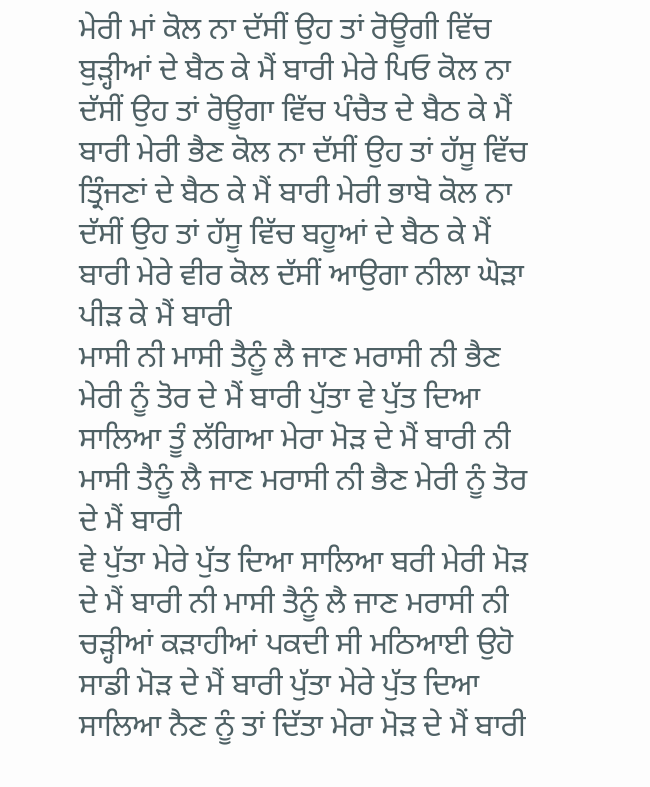ਮੇਰੀ ਮਾਂ ਕੋਲ ਨਾ ਦੱਸੀਂ ਉਹ ਤਾਂ ਰੋਊਗੀ ਵਿੱਚ ਬੁੜ੍ਹੀਆਂ ਦੇ ਬੈਠ ਕੇ ਮੈਂ ਬਾਰੀ ਮੇਰੇ ਪਿਓ ਕੋਲ ਨਾ ਦੱਸੀਂ ਉਹ ਤਾਂ ਰੋਊਗਾ ਵਿੱਚ ਪੰਚੈਤ ਦੇ ਬੈਠ ਕੇ ਮੈਂ ਬਾਰੀ ਮੇਰੀ ਭੈਣ ਕੋਲ ਨਾ ਦੱਸੀਂ ਉਹ ਤਾਂ ਹੱਸੂ ਵਿੱਚ ਤ੍ਰਿੰਜਣਾਂ ਦੇ ਬੈਠ ਕੇ ਮੈਂ ਬਾਰੀ ਮੇਰੀ ਭਾਬੋ ਕੋਲ ਨਾ ਦੱਸੀਂ ਉਹ ਤਾਂ ਹੱਸੂ ਵਿੱਚ ਬਹੂਆਂ ਦੇ ਬੈਠ ਕੇ ਮੈਂ ਬਾਰੀ ਮੇਰੇ ਵੀਰ ਕੋਲ ਦੱਸੀਂ ਆਉਗਾ ਨੀਲਾ ਘੋੜਾ ਪੀੜ ਕੇ ਮੈਂ ਬਾਰੀ
ਮਾਸੀ ਨੀ ਮਾਸੀ ਤੈਨੂੰ ਲੈ ਜਾਣ ਮਰਾਸੀ ਨੀ ਭੈਣ ਮੇਰੀ ਨੂੰ ਤੋਰ ਦੇ ਮੈਂ ਬਾਰੀ ਪੁੱਤਾ ਵੇ ਪੁੱਤ ਦਿਆ ਸਾਲਿਆ ਤੂੰ ਲੱਗਿਆ ਮੇਰਾ ਮੋੜ ਦੇ ਮੈਂ ਬਾਰੀ ਨੀ ਮਾਸੀ ਤੈਨੂੰ ਲੈ ਜਾਣ ਮਰਾਸੀ ਨੀ ਭੈਣ ਮੇਰੀ ਨੂੰ ਤੋਰ ਦੇ ਮੈਂ ਬਾਰੀ
ਵੇ ਪੁੱਤਾ ਮੇਰੇ ਪੁੱਤ ਦਿਆ ਸਾਲਿਆ ਬਰੀ ਮੇਰੀ ਮੋੜ ਦੇ ਮੈਂ ਬਾਰੀ ਨੀ ਮਾਸੀ ਤੈਨੂੰ ਲੈ ਜਾਣ ਮਰਾਸੀ ਨੀ ਚੜ੍ਹੀਆਂ ਕੜਾਹੀਆਂ ਪਕਦੀ ਸੀ ਮਠਿਆਈ ਉਹੋ ਸਾਡੀ ਮੋੜ ਦੇ ਮੈਂ ਬਾਰੀ ਪੁੱਤਾ ਮੇਰੇ ਪੁੱਤ ਦਿਆ ਸਾਲਿਆ ਨੈਣ ਨੂੰ ਤਾਂ ਦਿੱਤਾ ਮੇਰਾ ਮੋੜ ਦੇ ਮੈਂ ਬਾਰੀ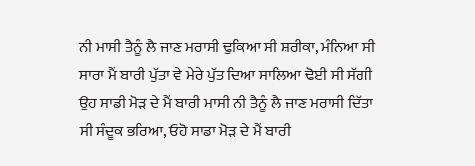ਨੀ ਮਾਸੀ ਤੈਨੂੰ ਲੈ ਜਾਣ ਮਰਾਸੀ ਢੁਕਿਆ ਸੀ ਸ਼ਰੀਕਾ, ਮੰਨਿਆ ਸੀ ਸਾਰਾ ਮੈਂ ਬਾਰੀ ਪੁੱਤਾ ਵੇ ਮੇਰੇ ਪੁੱਤ ਦਿਆ ਸਾਲਿਆ ਢੋਈ ਸੀ ਸੱਗੀ ਉਹ ਸਾਡੀ ਮੋੜ ਦੇ ਮੈਂ ਬਾਰੀ ਮਾਸੀ ਨੀ ਤੈਨੂੰ ਲੈ ਜਾਣ ਮਰਾਸੀ ਦਿੱਤਾ ਸੀ ਸੰਦੂਕ ਭਰਿਆ, ਓਹੋ ਸਾਡਾ ਮੋੜ ਦੇ ਮੈਂ ਬਾਰੀ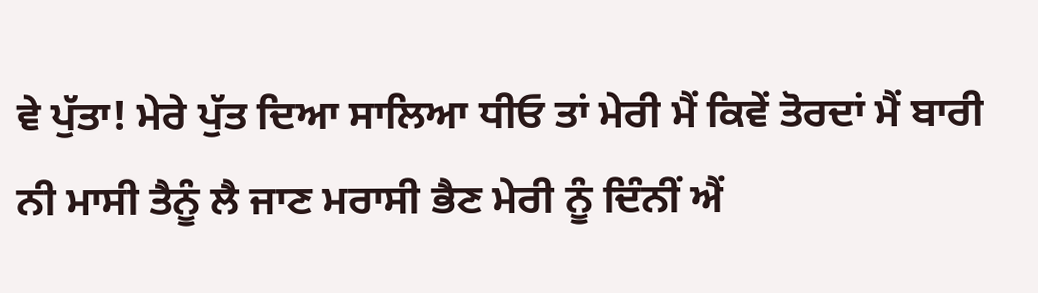ਵੇ ਪੁੱਤਾ! ਮੇਰੇ ਪੁੱਤ ਦਿਆ ਸਾਲਿਆ ਧੀਓ ਤਾਂ ਮੇਰੀ ਮੈਂ ਕਿਵੇਂ ਤੋਰਦਾਂ ਮੈਂ ਬਾਰੀ
ਨੀ ਮਾਸੀ ਤੈਨੂੰ ਲੈ ਜਾਣ ਮਰਾਸੀ ਭੈਣ ਮੇਰੀ ਨੂੰ ਦਿੰਨੀਂ ਐਂ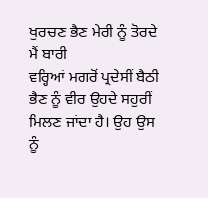ਖੁਰਚਣ ਭੈਣ ਮੇਰੀ ਨੂੰ ਤੋਰਦੇ ਮੈਂ ਬਾਰੀ
ਵਰ੍ਹਿਆਂ ਮਗਰੋਂ ਪ੍ਰਦੇਸੀਂ ਬੈਠੀ ਭੈਣ ਨੂੰ ਵੀਰ ਉਹਦੇ ਸਹੁਰੀਂ ਮਿਲਣ ਜਾਂਦਾ ਹੈ। ਉਹ ਉਸ ਨੂੰ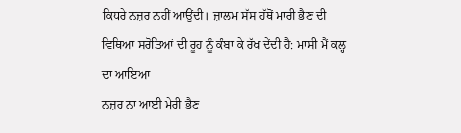ਕਿਧਰੇ ਨਜ਼ਰ ਨਹੀਂ ਆਉਂਦੀ। ਜ਼ਾਲਮ ਸੱਸ ਹੱਥੋਂ ਮਾਰੀ ਭੈਣ ਦੀ ਵਿਥਿਆ ਸਰੋਤਿਆਂ ਦੀ ਰੂਹ ਨੂੰ ਕੰਬਾ ਕੇ ਰੱਖ ਦੇਂਦੀ ਹੈ: ਮਾਸੀ ਮੈਂ ਕਲ੍ਹ ਦਾ ਆਇਆ
ਨਜ਼ਰ ਨਾ ਆਈ ਮੇਰੀ ਭੈਣ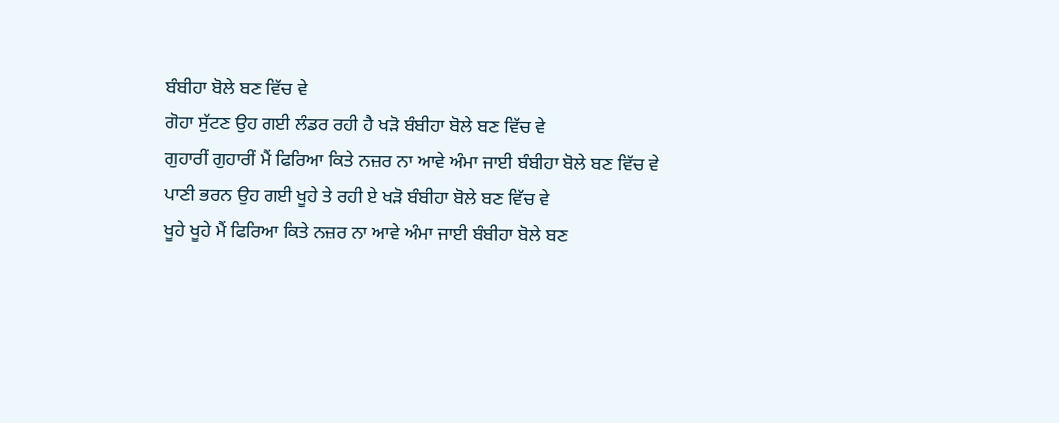ਬੰਬੀਹਾ ਬੋਲੇ ਬਣ ਵਿੱਚ ਵੇ
ਗੋਹਾ ਸੁੱਟਣ ਉਹ ਗਈ ਲੰਡਰ ਰਹੀ ਹੈ ਖੜੋ ਬੰਬੀਹਾ ਬੋਲੇ ਬਣ ਵਿੱਚ ਵੇ
ਗੁਹਾਰੀਂ ਗੁਹਾਰੀਂ ਮੈਂ ਫਿਰਿਆ ਕਿਤੇ ਨਜ਼ਰ ਨਾ ਆਵੇ ਅੰਮਾ ਜਾਈ ਬੰਬੀਹਾ ਬੋਲੇ ਬਣ ਵਿੱਚ ਵੇ
ਪਾਣੀ ਭਰਨ ਉਹ ਗਈ ਖੂਹੇ ਤੇ ਰਹੀ ਏ ਖੜੋ ਬੰਬੀਹਾ ਬੋਲੇ ਬਣ ਵਿੱਚ ਵੇ
ਖੂਹੇ ਖੂਹੇ ਮੈਂ ਫਿਰਿਆ ਕਿਤੇ ਨਜ਼ਰ ਨਾ ਆਵੇ ਅੰਮਾ ਜਾਈ ਬੰਬੀਹਾ ਬੋਲੇ ਬਣ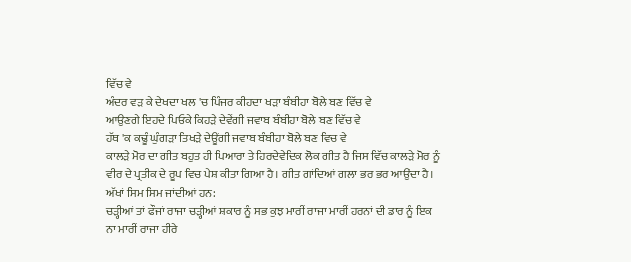ਵਿੱਚ ਵੇ
ਅੰਦਰ ਵੜ ਕੇ ਦੇਖਦਾ ਖਲ 'ਚ ਪਿੰਜਰ ਕੀਹਦਾ ਖੜਾ ਬੰਬੀਹਾ ਬੋਲੇ ਬਣ ਵਿੱਚ ਵੇ
ਆਉਣਗੇ ਇਹਦੇ ਪਿਓਕੇ ਕਿਹੜੇ ਦੇਵੇਂਗੀ ਜਵਾਬ ਬੰਬੀਹਾ ਬੋਲੇ ਬਣ ਵਿੱਚ ਵੇ
ਹੱਥ 'ਕ ਕਢੂੰ ਘੁੰਗੜਾ ਤਿਖੜੇ ਦੇਊਂਗੀ ਜਵਾਬ ਬੰਬੀਹਾ ਬੋਲੇ ਬਣ ਵਿਚ ਵੇ
ਕਾਲੜੇ ਮੋਰ ਦਾ ਗੀਤ ਬਹੁਤ ਹੀ ਪਿਆਰਾ ਤੇ ਹਿਰਦੇਵੇਦਿਕ ਲੋਕ ਗੀਤ ਹੈ ਜਿਸ ਵਿੱਚ ਕਾਲੜੇ ਮੋਰ ਨੂੰ ਵੀਰ ਦੇ ਪ੍ਰਤੀਕ ਦੇ ਰੂਪ ਵਿਚ ਪੇਸ਼ ਕੀਤਾ ਗਿਆ ਹੈ। ਗੀਤ ਗਾਂਦਿਆਂ ਗਲਾ ਭਰ ਭਰ ਆਉਂਦਾ ਹੈ। ਅੱਖਾਂ ਸਿਮ ਸਿਮ ਜਾਂਦੀਆਂ ਹਨ:
ਚੜ੍ਹੀਆਂ ਤਾਂ ਫੌਜਾਂ ਰਾਜਾ ਚੜ੍ਹੀਆਂ ਸ਼ਕਾਰ ਨੂੰ ਸਭ ਕੁਝ ਮਾਰੀਂ ਰਾਜਾ ਮਾਰੀਂ ਹਰਨਾਂ ਦੀ ਡਾਰ ਨੂੰ ਇਕ ਨਾ ਮਾਰੀਂ ਰਾਜਾ ਹੀਰੇ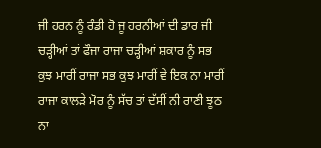ਜੀ ਹਰਨ ਨੂੰ ਰੰਡੀ ਹੋ ਜੂ ਹਰਨੀਆਂ ਦੀ ਡਾਰ ਜੀ ਚੜ੍ਹੀਆਂ ਤਾਂ ਫੌਜਾ ਰਾਜਾ ਚੜ੍ਹੀਆਂ ਸ਼ਕਾਰ ਨੂੰ ਸਭ ਕੁਝ ਮਾਰੀਂ ਰਾਜਾ ਸਭ ਕੁਝ ਮਾਰੀਂ ਵੇ ਇਕ ਨਾ ਮਾਰੀਂ ਰਾਜਾ ਕਾਲੜੇ ਮੋਰ ਨੂੰ ਸੱਚ ਤਾਂ ਦੱਸੀਂ ਨੀ ਰਾਣੀ ਝੂਠ ਨਾ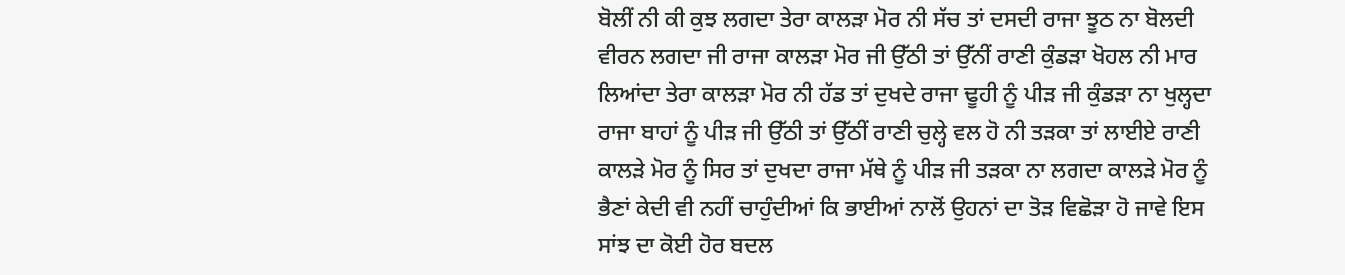ਬੋਲੀਂ ਨੀ ਕੀ ਕੁਝ ਲਗਦਾ ਤੇਰਾ ਕਾਲੜਾ ਮੋਰ ਨੀ ਸੱਚ ਤਾਂ ਦਸਦੀ ਰਾਜਾ ਝੂਠ ਨਾ ਬੋਲਦੀ ਵੀਰਨ ਲਗਦਾ ਜੀ ਰਾਜਾ ਕਾਲੜਾ ਮੋਰ ਜੀ ਉੱਠੀ ਤਾਂ ਉੱਨੀਂ ਰਾਣੀ ਕੁੰਡੜਾ ਖੋਹਲ ਨੀ ਮਾਰ ਲਿਆਂਦਾ ਤੇਰਾ ਕਾਲੜਾ ਮੋਰ ਨੀ ਹੱਡ ਤਾਂ ਦੁਖਦੇ ਰਾਜਾ ਢੂਹੀ ਨੂੰ ਪੀੜ ਜੀ ਕੁੰਡੜਾ ਨਾ ਖੁਲ੍ਹਦਾ ਰਾਜਾ ਬਾਹਾਂ ਨੂੰ ਪੀੜ ਜੀ ਉੱਠੀ ਤਾਂ ਉੱਠੀਂ ਰਾਣੀ ਚੁਲ੍ਹੇ ਵਲ ਹੋ ਨੀ ਤੜਕਾ ਤਾਂ ਲਾਈਏ ਰਾਣੀ ਕਾਲੜੇ ਮੋਰ ਨੂੰ ਸਿਰ ਤਾਂ ਦੁਖਦਾ ਰਾਜਾ ਮੱਥੇ ਨੂੰ ਪੀੜ ਜੀ ਤੜਕਾ ਨਾ ਲਗਦਾ ਕਾਲੜੇ ਮੋਰ ਨੂੰ
ਭੈਣਾਂ ਕੇਦੀ ਵੀ ਨਹੀਂ ਚਾਹੁੰਦੀਆਂ ਕਿ ਭਾਈਆਂ ਨਾਲੋਂ ਉਹਨਾਂ ਦਾ ਤੋੜ ਵਿਛੋੜਾ ਹੋ ਜਾਵੇ ਇਸ ਸਾਂਝ ਦਾ ਕੋਈ ਹੋਰ ਬਦਲ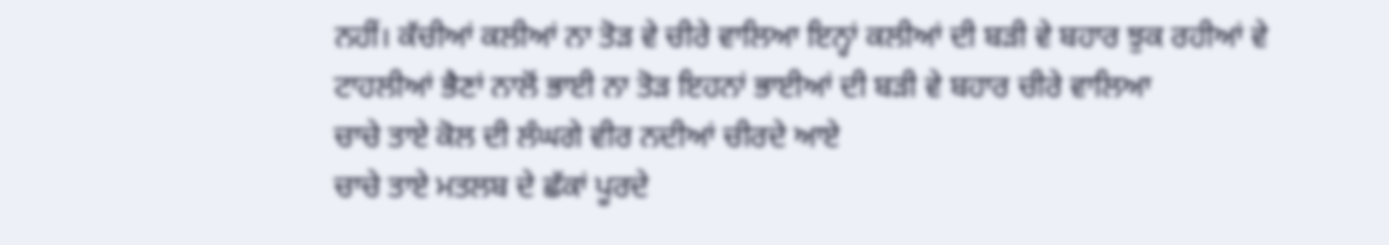ਨਹੀਂ। ਕੱਚੀਆਂ ਕਲੀਆਂ ਨਾ ਤੋੜ ਵੇ ਚੀਰੇ ਵਾਲਿਆ ਇਨ੍ਹਾਂ ਕਲੀਆਂ ਦੀ ਬੜੀ ਵੇ ਬਹਾਰ ਝੁਕ ਰਹੀਆਂ ਵੇ ਟਾਹਲੀਆਂ ਭੈਣਾਂ ਨਾਲੋਂ ਭਾਈ ਨਾ ਤੋੜ ਇਹਨਾਂ ਭਾਈਆਂ ਦੀ ਬੜੀ ਵੇ ਬਹਾਰ ਚੀਰੇ ਵਾਲਿਆ
ਚਾਚੇ ਤਾਏ ਕੋਲ ਦੀ ਲੰਘਗੇ ਵੀਰ ਨਦੀਆਂ ਚੀਰਦੇ ਆਏ
ਚਾਚੇ ਤਾਏ ਮਤਲਬ ਦੇ ਛੱਕਾਂ ਪੂਰਦੇ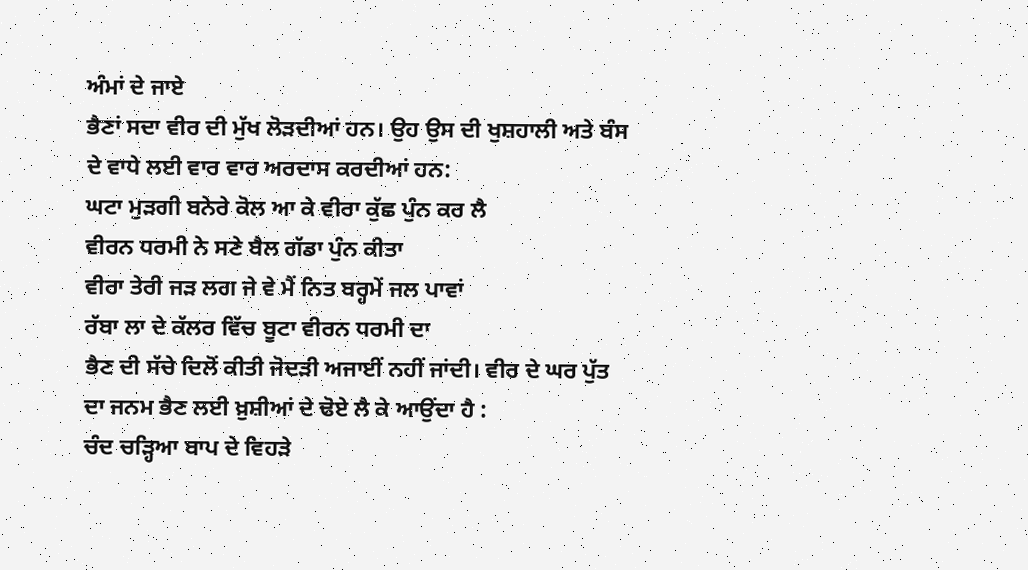ਅੰਮਾਂ ਦੇ ਜਾਏ
ਭੈਣਾਂ ਸਦਾ ਵੀਰ ਦੀ ਮੁੱਖ ਲੋੜਦੀਆਂ ਹਨ। ਉਹ ਉਸ ਦੀ ਖੁਸ਼ਹਾਲੀ ਅਤੇ ਬੰਸ ਦੇ ਵਾਧੇ ਲਈ ਵਾਰ ਵਾਰ ਅਰਦਾਸ ਕਰਦੀਆਂ ਹਨ:
ਘਟਾ ਮੁੜਗੀ ਬਨੇਰੇ ਕੋਲ ਆ ਕੇ ਵੀਰਾ ਕੁੱਛ ਪੁੰਨ ਕਰ ਲੈ
ਵੀਰਨ ਧਰਮੀ ਨੇ ਸਣੇ ਬੈਲ ਗੱਡਾ ਪੁੰਨ ਕੀਤਾ
ਵੀਰਾ ਤੇਰੀ ਜੜ ਲਗ ਜੇ ਵੇ ਮੈਂ ਨਿਤ ਬਰ੍ਹਮੇਂ ਜਲ ਪਾਵਾਂ
ਰੱਬਾ ਲਾ ਦੇ ਕੱਲਰ ਵਿੱਚ ਬੂਟਾ ਵੀਰਨ ਧਰਮੀ ਦਾ
ਭੈਣ ਦੀ ਸੱਚੇ ਦਿਲੋਂ ਕੀਤੀ ਜੋਦੜੀ ਅਜਾਈਂ ਨਹੀਂ ਜਾਂਦੀ। ਵੀਰ ਦੇ ਘਰ ਪੁੱਤ ਦਾ ਜਨਮ ਭੈਣ ਲਈ ਖ਼ੁਸ਼ੀਆਂ ਦੇ ਢੋਏ ਲੈ ਕੇ ਆਉਂਦਾ ਹੈ :
ਚੰਦ ਚੜ੍ਹਿਆ ਬਾਪ ਦੇ ਵਿਹੜੇ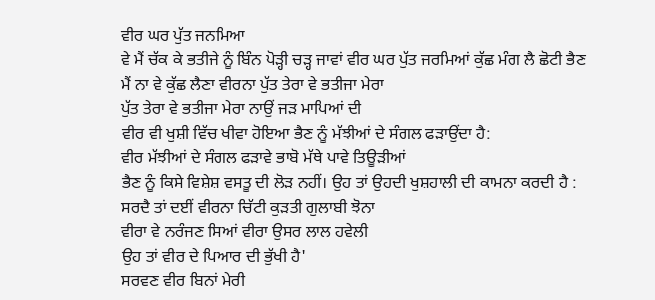ਵੀਰ ਘਰ ਪੁੱਤ ਜਨਮਿਆ
ਵੇ ਮੈਂ ਚੱਕ ਕੇ ਭਤੀਜੇ ਨੂੰ ਬਿੰਨ ਪੋੜ੍ਹੀ ਚੜ੍ਹ ਜਾਵਾਂ ਵੀਰ ਘਰ ਪੁੱਤ ਜਰਮਿਆਂ ਕੁੱਛ ਮੰਗ ਲੈ ਛੋਟੀ ਭੈਣ
ਮੈਂ ਨਾ ਵੇ ਕੁੱਛ ਲੈਣਾ ਵੀਰਨਾ ਪੁੱਤ ਤੇਰਾ ਵੇ ਭਤੀਜਾ ਮੇਰਾ
ਪੁੱਤ ਤੇਰਾ ਵੇ ਭਤੀਜਾ ਮੇਰਾ ਨਾਉਂ ਜੜ ਮਾਪਿਆਂ ਦੀ
ਵੀਰ ਵੀ ਖੁਸ਼ੀ ਵਿੱਚ ਖੀਵਾ ਹੋਇਆ ਭੈਣ ਨੂੰ ਮੱਝੀਆਂ ਦੇ ਸੰਗਲ ਫੜਾਉਂਦਾ ਹੈ:
ਵੀਰ ਮੱਝੀਆਂ ਦੇ ਸੰਗਲ ਫੜਾਵੇ ਭਾਬੋ ਮੱਥੇ ਪਾਵੇ ਤਿਊੜੀਆਂ
ਭੈਣ ਨੂੰ ਕਿਸੇ ਵਿਸ਼ੇਸ਼ ਵਸਤੂ ਦੀ ਲੋੜ ਨਹੀਂ। ਉਹ ਤਾਂ ਉਹਦੀ ਖੁਸ਼ਹਾਲੀ ਦੀ ਕਾਮਨਾ ਕਰਦੀ ਹੈ :
ਸਰਦੈ ਤਾਂ ਦਈਂ ਵੀਰਨਾ ਚਿੱਟੀ ਕੁੜਤੀ ਗੁਲਾਬੀ ਝੋਨਾ
ਵੀਰਾ ਵੇ ਨਰੰਜਣ ਸਿਆਂ ਵੀਰਾ ਉਸਰ ਲਾਲ ਹਵੇਲੀ
ਉਹ ਤਾਂ ਵੀਰ ਦੇ ਪਿਆਰ ਦੀ ਭੁੱਖੀ ਹੈ'
ਸਰਵਣ ਵੀਰ ਬਿਨਾਂ ਮੇਰੀ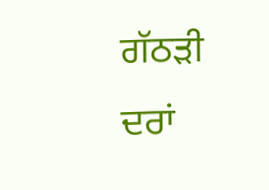ਗੱਠੜੀ ਦਰਾਂ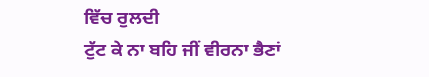ਵਿੱਚ ਰੁਲਦੀ
ਟੁੱਟ ਕੇ ਨਾ ਬਹਿ ਜੀਂ ਵੀਰਨਾ ਭੈਣਾਂ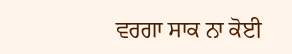ਵਰਗਾ ਸਾਕ ਨਾ ਕੋਈ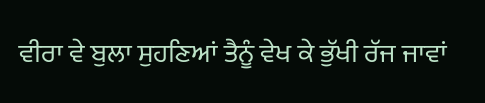ਵੀਰਾ ਵੇ ਬੁਲਾ ਸੁਹਣਿਆਂ ਤੈਨੂੰ ਵੇਖ ਕੇ ਭੁੱਖੀ ਰੱਜ ਜਾਵਾਂ